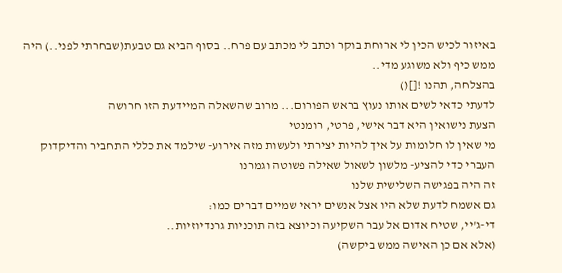באיזור לכיש הכין לי ארוחת בוקר וכתב לי מכתב עם פרח.. בסוף הביא גם טבעת(שבחרתי לפני..) היה ממש כיף ולא משוגע מדי..
בהצלחה, תהנו ![]()
לדעתי כדאי לשים אותו נעוץ בראש הפורום... מרוב שהשאלה המיידעת הזו חרושה
הצעת נישואין היא דבר אישי, פרטי, רומנטי
מי שאין לו חלומות על איך להיות יצירתי ולעשות מזה אירוע- שילמד את כללי התחביר והדיקדוק העברי כדי להציע- מלשון לשאול שאילה פשוטה וגמרנו
זה היה בפגישה השלישית שלנו
גם אשמח לדעת שלא היו אצל אנשים יראי שמיים דברים כמו:
די-ג'יי, שטיח אדום אל עבר השקיעה וכיוצא בזה תוכניות גרנדיוזיות..
(אלא אם כן האישה ממש ביקשה)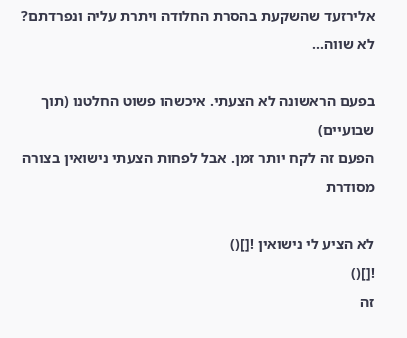אלירזעד שהשקעת בהסרת החלודה ויתרת עליה ונפרדתם?
לא שווה...

בפעם הראשונה לא הצעתי. איכשהו פשוט החלטנו (תוך שבועיים)
הפעם זה לקח יותר זמן. אבל לפחות הצעתי נישואין בצורה מסודרת

לא הציע לי נישואין ![]()
![]()
זה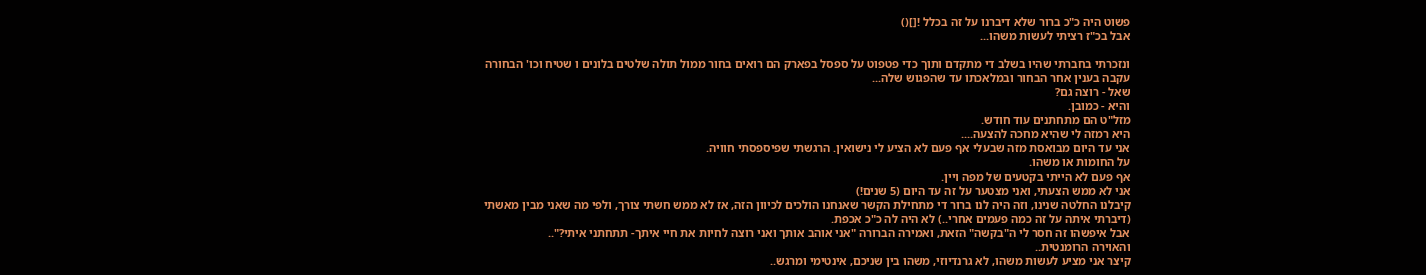פשוט היה כ"כ ברור שלא דיברנו על זה בכלל ![]()
אבל בכ"ז רציתי לעשות משהו...

ונזכרתי בחברתי שהיו בשלב די מתקדם ותוך כדי פטפוט על ספסל בפארק הם רואים בחור ממול תולה שלטים בלונים ו שטיח וכו' הבחורה עקבה בענין אחר הבחור ובמלאכתו עד שהפגוש שלה...
שאל - רוצה גם?
והיא - כמובן.
מזל"ט הם מתחתנים עוד חודש.
היא רמזה לי שהיא מחכה להצעה....
אני עד היום מבואסת מזה שבעלי אף פעם לא הציע לי נישואין. הרגשתי שפיספסתי חוויה.
על החומות או משהו.
אף פעם לא הייתי בקטעים של מפה ויין.
אני לא ממש הצעתי, ואני מצטער על זה עד היום (5 שנים!)
קיבלנו החלטה שנינו, וזה היה לנו ברור די מתחילת הקשר שאנחנו הולכים לכיוון הזה, אז לא ממש חשתי צורך, ולפי מה שאני מבין מאשתי (דיברתי איתה על זה כמה פעמים אחרי..) לא היה לה כ"כ אכפת.
אבל איפשהו זה חסר לי ה"בקשה" הזאת, ואמירה הברורה "אני אוהב אותך ואני רוצה לחיות את חיי איתך- תתחתני איתי?"..
והאוירה הרומנטית..
קיצר אני מציע לעשות משהו, לא גרנדיוזי, משהו בין שניכם, אינטימי ומרגש..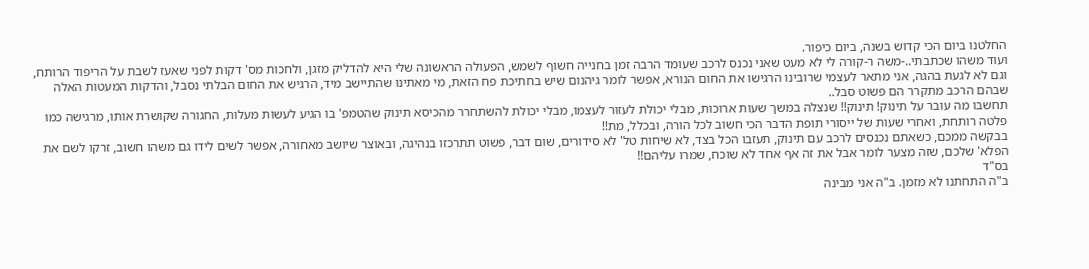החלטנו ביום הכי קדוש בשנה, ביום כיפור.
ועוד משהו שכתבתי..-משה ר-קורה לי לא מעט שאני נכנס לרכב שעומד הרבה זמן בחנייה חשוף לשמש, הפעולה הראשונה שלי היא להדליק מזגן, ולחכות מס' דקות לפני שאעז לשבת על הריפוד הרותח, וגם לא לגעת בהגה, אני מתאר לעצמי שרובינו הרגישו את החום הנורא, אפשר לומר גיהנום שיש בחתיכת פח הזאת, מי מאתינו שהתיישב מיד, הרגיש את החום הבלתי נסבל, והדקות המעטות האלה שבהם הרכב מתקרר הם פשוט סבל..
תחשבו מה עובר על תינוק! תינוק!! שנצלה במשך שעות ארוכות, מבלי יכולת לעזור לעצמו, מבלי יכולת להשתחרר מהכיסא תינוק שהטמפ' בו הגיע לעשות מעלות, החגורה שקושרת אותו, מרגישה כמו פלטה רותחת, ואחרי שעות של ייסורי תופת הדבר הכי חשוב לכל הורה, ובכלל, מת!!
בבקשה ממכם, כשאתם נכנסים לרכב עם תינוק, תעזבו הכל בצד, לא שיחות טל' לא סידורים, שום דבר, פשוט תתרכזו בנהיגה, ובאוצר שיושב מאחורה, אפשר לשים לידו גם משהו חשוב, זרקו לשם את הפלא' שלכם, שזה מצער לומר אבל את זה אף אחד לא שוכח, שמרו עליהם!!
בס"ד
ב"ה התחתנו לא מזמן. ב"ה אני מבינה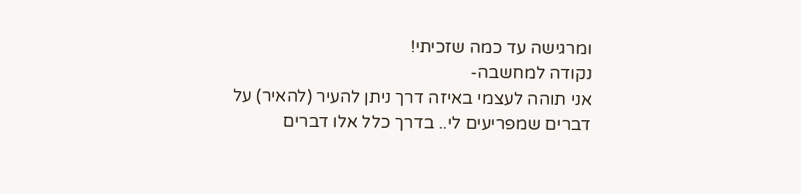ומרגישה עד כמה שזכיתי!
נקודה למחשבה-
אני תוהה לעצמי באיזה דרך ניתן להעיר (להאיר) על דברים שמפריעים לי.. בדרך כלל אלו דברים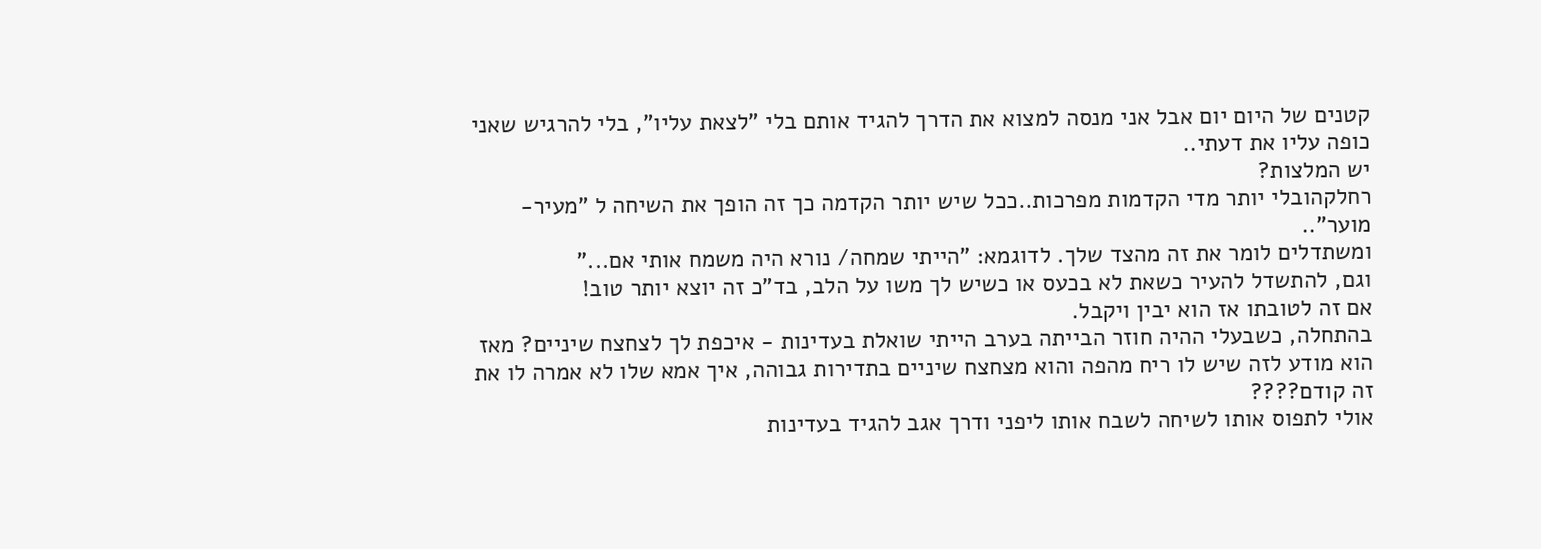קטנים של היום יום אבל אני מנסה למצוא את הדרך להגיד אותם בלי "לצאת עליו", בלי להרגיש שאני כופה עליו את דעתי..
יש המלצות?
רחלקהובלי יותר מדי הקדמות מפרכות..ככל שיש יותר הקדמה כך זה הופך את השיחה ל "מעיר-מוער"..
ומשתדלים לומר את זה מהצד שלך. לדוגמא: "הייתי שמחה/ נורא היה משמח אותי אם..."
וגם, להתשדל להעיר כשאת לא בכעס או כשיש לך משו על הלב, בד"כ זה יוצא יותר טוב!
אם זה לטובתו אז הוא יבין ויקבל.
בהתחלה, כשבעלי ההיה חוזר הבייתה בערב הייתי שואלת בעדינות - איכפת לך לצחצח שיניים? מאז הוא מודע לזה שיש לו ריח מהפה והוא מצחצח שיניים בתדירות גבוהה, איך אמא שלו לא אמרה לו את זה קודם????
אולי לתפוס אותו לשיחה לשבח אותו ליפני ודרך אגב להגיד בעדינות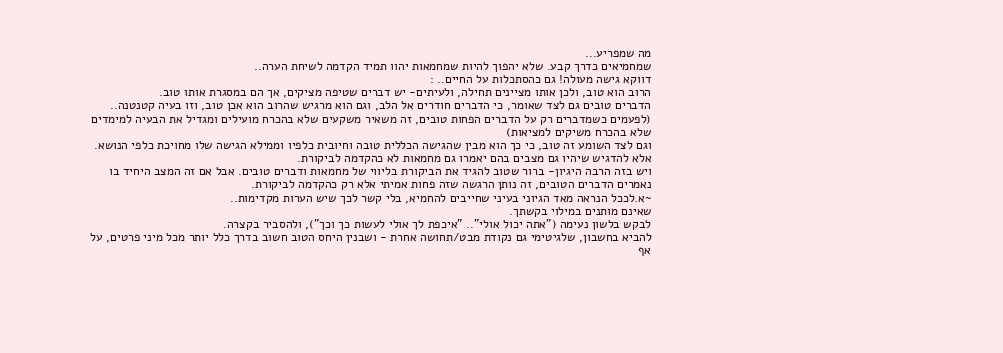מה שמפריע...
שמחמיאים כדרך קבע. שלא יהפוך להיות שמחמאות יהוו תמיד הקדמה לשיחת הערה..
דווקא גישה מעולה! גם כהסתכלות על החיים.. :
הרוב הוא טוב, ולכן אותו מציינים תחילה, ולעיתים- יש דברים שטיפה מציקים, אך הם במסגרת אותו טוב.
הדברים טובים גם לצד שאומר, כי הדברים חודרים אל הלב, וגם הוא מרגיש שהרוב הוא אכן טוב, וזו בעיה קטנטנה..
(לפעמים כשמדברים רק על הדברים הפחות טובים, זה משאיר משקעים שלא בהכרח מועילים ומגדיל את הבעיה למימדים שלא בהכרח משיקים למציאות)
וגם לצד השומע זה טוב, כי כך הוא מבין שהגישה הכללית טובה וחיובית כלפיו וממילא הגישה שלו מחויכת כלפי הנושא.
אלא להדגיש שיהיו גם מצבים בהם יאמרו גם מחמאות לא כהקדמה לביקורת.
ויש בזה הרבה היגיון- ברור שטוב להגיד את הביקורת בליווי של מחמאות ודברים טובים. אבל אם זה המצב היחיד בו נאמרים הדברים הטובים, זה נותן הרגשה שזה פחות אמיתי אלא רק כהקדמה לביקורת.
~א.לככל הנראה מאד הגיוני בעיני שחייבים להחמיא, בלי קשר לכך שיש הערות מקדימות..
שאינם מותנים במילוי בקשתך.
לבקש בלשון נעימה ("אתה יכול אולי".. "איכפת לך אולי לעשות כך וכך"), ולהסביר בקצרה.
להביא בחשבון, שלגיטימי גם נקודת מבט/תחושה אחרת - ושבנין היחס הטוב חשוב בדרך כלל יותר מכל מיני פרטים, על אף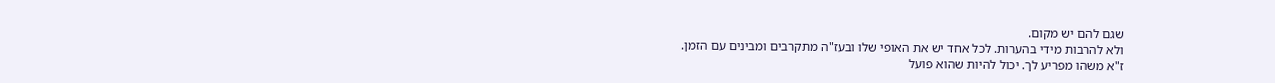שגם להם יש מקום.
ולא להרבות מידי בהערות. לכל אחד יש את האופי שלו ובעז"ה מתקרבים ומבינים עם הזמן.
ז"א משהו מפריע לך. יכול להיות שהוא פועל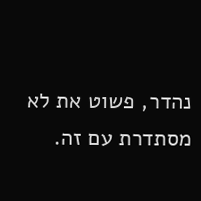נהדר, פשוט את לא מסתדרת עם זה.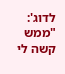לדוג': "ממש קשה לי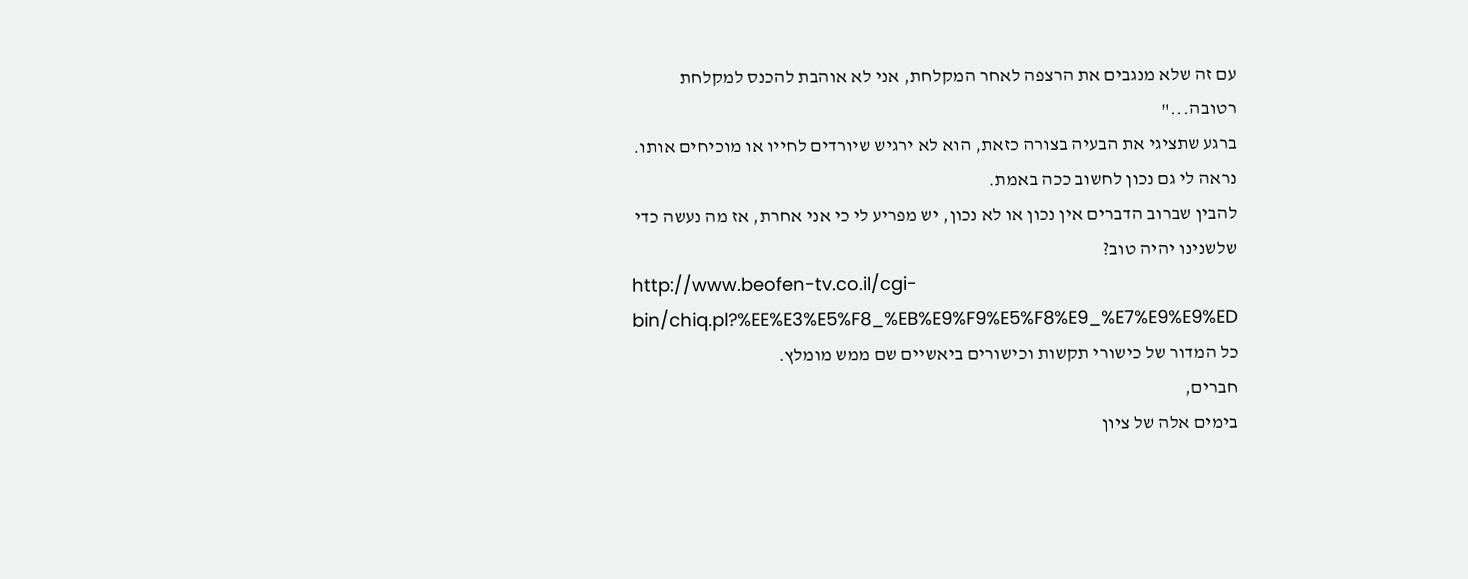עם זה שלא מנגבים את הרצפה לאחר המקלחת, אני לא אוהבת להכנס למקלחת רטובה..."
ברגע שתציגי את הבעיה בצורה כזאת, הוא לא ירגיש שיורדים לחייו או מוכיחים אותו. נראה לי גם נכון לחשוב ככה באמת.
להבין שברוב הדברים אין נכון או לא נכון, יש מפריע לי כי אני אחרת, אז מה נעשה כדי שלשנינו יהיה טוב?
http://www.beofen-tv.co.il/cgi-bin/chiq.pl?%EE%E3%E5%F8_%EB%E9%F9%E5%F8%E9_%E7%E9%E9%ED
כל המדור של כישורי תקשות וכישורים ביאשיים שם ממש מומלץ.
חברים,
בימים אלה של ציון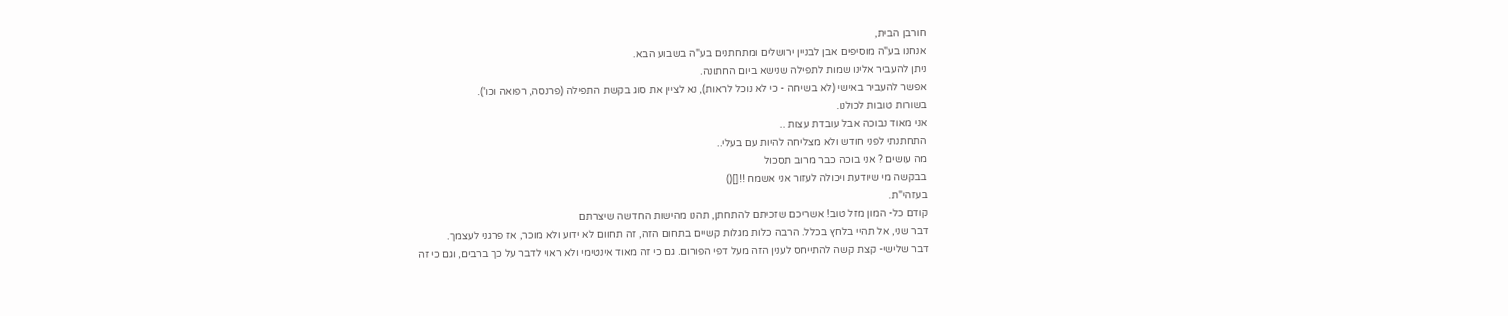חורבן הבית,
אנחנו בע"ה מוסיפים אבן לבניין ירושלים ומתחתנים בע"ה בשבוע הבא.
ניתן להעביר אלינו שמות לתפילה שנישא ביום החתונה.
אפשר להעביר באישי (לא בשיחה - כי לא נוכל לראות), נא לציין את סוג בקשת התפילה (פרנסה, רפואה וכו').
בשורות טובות לכולנו.
אני מאוד נבוכה אבל עובדת עצות ..
התחתנתי לפני חודש ולא מצליחה להיות עם בעלי..
מה עושים ? אני בוכה כבר מרוב תסכול
בבקשה מי שיודעת ויכולה לעזור אני אשמח !![]()
בעזהי"ת.
קודם כל- המון מזל טוב! אשריכם שזכיתם להתחתן, תהנו מהישות החדשה שיצרתם
דבר שני, אל תהיי בלחץ בכלל. הרבה כלות מגלות קשיים בתחום הזה, זה תחוום לא ידוע ולא מוכר, אז פרגני לעצמך.
דבר שלישי- קצת קשה להתייחס לענין הזה מעל דפי הפורום. גם כי זה מאוד אינטימי ולא ראוי לדבר על כך ברבים, וגם כי זה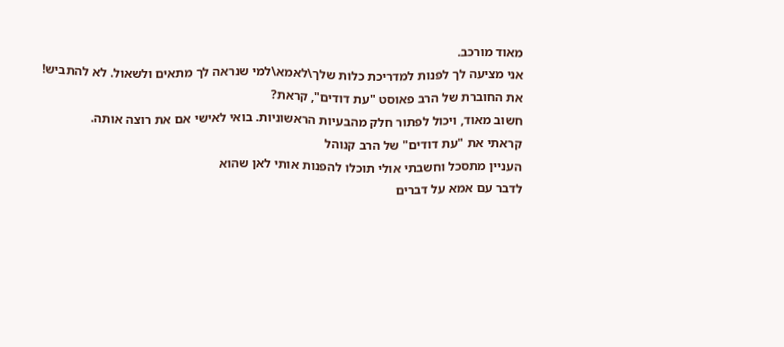מאוד מורכב.
אני מציעה לך לפנות למדריכת כלות שלך\לאמא\למי שנראה לך מתאים ולשאול. לא להתביש!
את החוברת של הרב פאוסט "עת דודים", קראת?
חשוב מאוד, ויכול לפתור חלק מהבעיות הראשוניות. בואי לאישי אם את רוצה אותה.
קראתי את "עת דודים" של הרב קנוהל
העניין מתסכל וחשבתי אולי תוכלו להפנות אותי לאן שהוא
לדבר עם אמא על דברים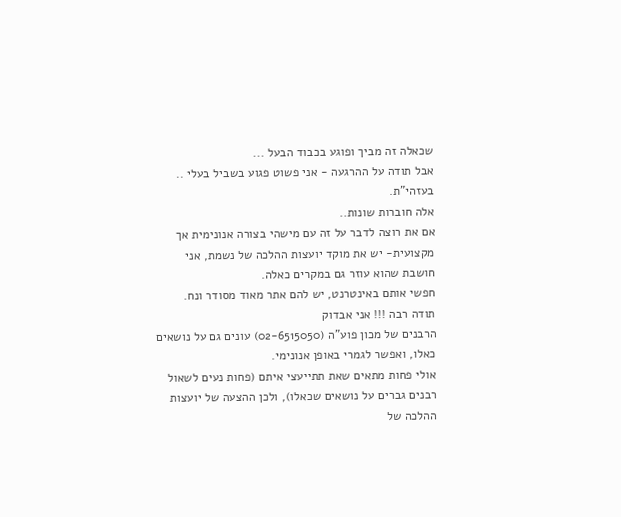שכאלה זה מביך ופוגע בכבוד הבעל ...
אבל תודה על ההרגעה - אני פשוט פגוע בשביל בעלי ..
בעזהי"ת.
אלה חוברות שונות..
אם את רוצה לדבר על זה עם מישהי בצורה אנונימית אך מקצועית- יש את מוקד יועצות ההלכה של נשמת, אני חושבת שהוא עוזר גם במקרים כאלה.
חפשי אותם באינטרנט, יש להם אתר מאוד מסודר ונח.
תודה רבה !!! אני אבדוק
הרבנים של מכון פוע"ה (02-6515050) עונים גם על נושאים כאלו, ואפשר לגמרי באופן אנונימי.
אולי פחות מתאים שאת תתייעצי איתם (פחות נעים לשאול רבנים גברים על נושאים שכאלו), ולכן ההצעה של יועצות ההלכה של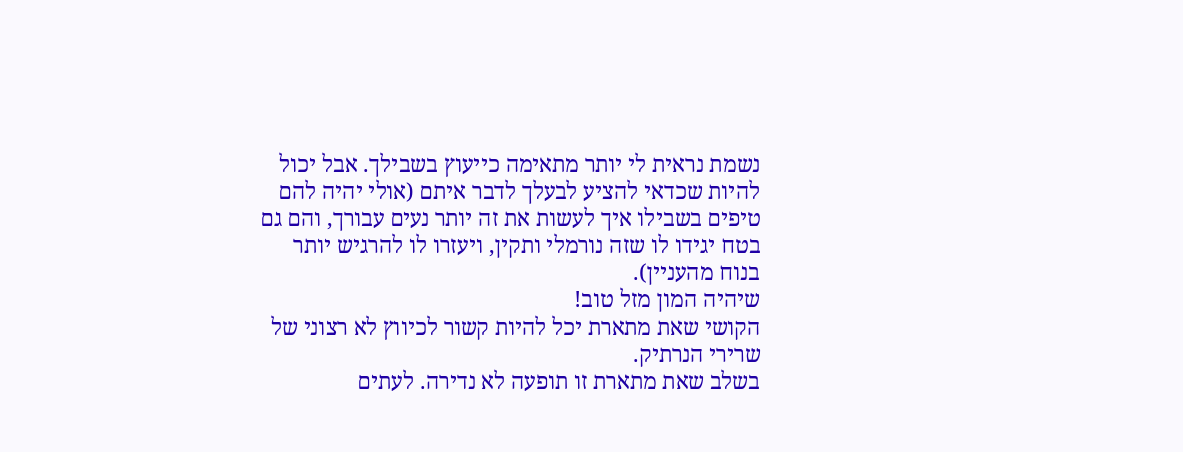נשמת נראית לי יותר מתאימה כייעוץ בשבילך. אבל יכול להיות שכדאי להציע לבעלך לדבר איתם (אולי יהיה להם טיפים בשבילו איך לעשות את זה יותר נעים עבורך, והם גם בטח יגידו לו שזה נורמלי ותקין, ויעזרו לו להרגיש יותר בנוח מהעניין).
שיהיה המון מזל טוב!
הקושי שאת מתארת יכל להיות קשור לכיווץ לא רצוני של שרירי הנרתיק.
בשלב שאת מתארת זו תופעה לא נדירה. לעתים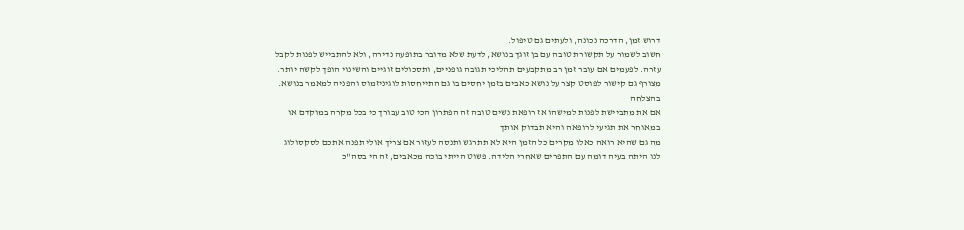דרוש זמן, הדרכה נכונה, ולעתים גם טיפול.
חשוב לשמור על תקשורת טובה עם בן זוגך בנושא, לדעת שלא מדובר בתופעה נדירה, ולא להתבייש לפנות לקבל עזרה. לפעמים אם עובר זמן רב מתקבעים תהליכי תגובה גופניים, ותסכולים זוגיים והשינוי הופך לקשה יותר.
מצורף גם קישור לפוסט קצר על נושא כאבים בזמן יחסים בו גם התייחסות לוגיניזמוס והפניה למאמר בנושא. בהצלחה
אם את מתביישת לפנות למישהו אז רופאת נשים טובה זה הפתרון הכי טוב עבורך כי בכל מקרה במוקדם או במאוחר את תגיעי לרופאה והיא תבדוק אותך
מה גם שהיא רואה כאלו מקרים כל הזמן היא לא תתרגש ותנסה לעזור אם צריך אולי תפנה אתכם לסקסולוג
לנו היתה בעיה דומה עם התפרים שאחרי הלידה. פשוט הייתי בוכה מכאבים, זה הי בסה"כ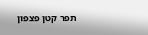תפר קטן פצפון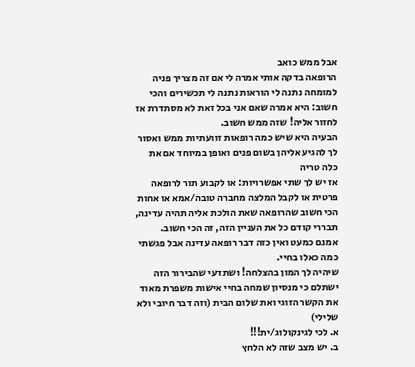אבל ממש כואב
הרופאה בדקה אותי אמרה לי אם זה מצריך פניה למומחה נתנה לי הוראות נתנה לי תכשירים והכי חשוב: היא אמרה שאם אני בכל זאת לא מסתדרת אז לחזור אליה! שזה ממש חשוב.
הבעיה היא שיש כמה רופאות זוועתיות ממש ואסור לך להגיע אליהן בשום פנים ואופן במיוחד אם את כלה טריה
אז יש לך שתי אפשרויות: או לקבוע תור לרופאה פרטית או לקבל המלצה מחברה טובה/אמא או אחות
הכי חשוב שהרופאה שאת הולכת אליה תהיה עדינה, תבררי קודם כל את העניין הזה, זה הכי חשוב.
אמנם כמעט ואין כזה דבר רופאה עדינה אבל פגשתי כמה כאלו בחיי.
שיהיה לך המון בהצלחה! ושתדעי שהבירור הזה ישתלם כי מנסיון שמחה בחיי אישות משפרת מאוד את הקשר הזוגי ואת שלום הבית (וזה דבר חיובי ולא שלילי)
א. לכי לגינקולוג/ית!!!
ב. יש מצב שזה לא הלחץ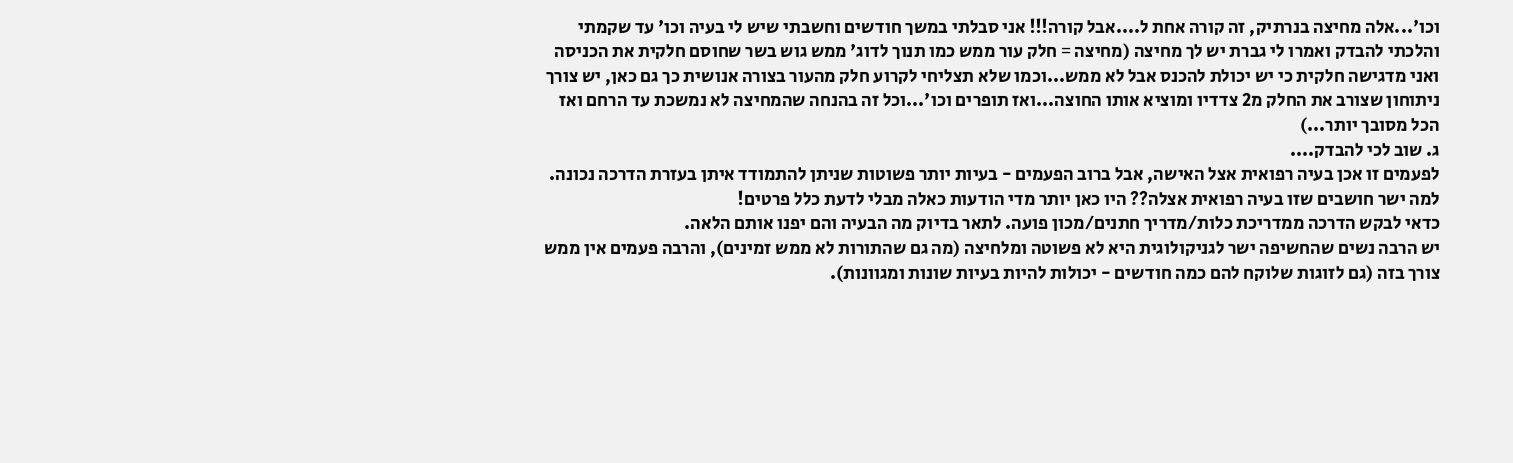וכו'...אלה מחיצה בנרתיק, זה קורה אחת ל....אבל קורה!!! אני סבלתי במשך חודשים וחשבתי שיש לי בעיה וכו' עד שקמתי והלכתי להבדק ואמרו לי גברת יש לך מחיצה (מחיצה = חלק עור ממש כמו תנוך לדוג' ממש גוש בשר שחוסם חלקית את הכניסה ואני מדגישה חלקית כי יש יכולת להכנס אבל לא ממש...וכמו שלא תצליחי לקרוע חלק מהעור בצורה אנושית כך גם כאן, יש צורך ניתוחון שצורב את החלק מ2 צדדיו ומוציא אותו החוצה...ואז תופרים וכו'...וכל זה בהנחה שהמחיצה לא נמשכת עד הרחם ואז הכל מסובך יותר...)
ג. שוב לכי להבדק....
לפעמים זו אכן בעיה רפואית אצל האישה, אבל ברוב הפעמים - בעיות יותר פשוטות שניתן להתמודד איתן בעזרת הדרכה נכונה.
למה ישר חושבים שזו בעיה רפואית אצלה?? היו כאן יותר מדי הודעות כאלה מבלי לדעת כלל פרטים!
כדאי לבקש הדרכה ממדריכת כלות/מדריך חתנים/מכון פועה. לתאר בדיוק מה הבעיה והם יפנו אותם הלאה.
יש הרבה נשים שהחשיפה ישר לגניקולוגית היא לא פשוטה ומלחיצה (מה גם שהתורות לא ממש זמינים), והרבה פעמים אין ממש צורך בזה (גם לזוגות שלוקח להם כמה חודשים - יכולות להיות בעיות שונות ומגוונות).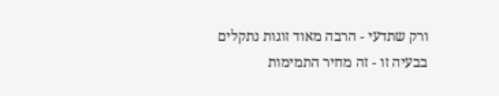ורק שתדעי - הרבה מאוד זוגות נתקלים בבעיה זו - זה מחיר התמימות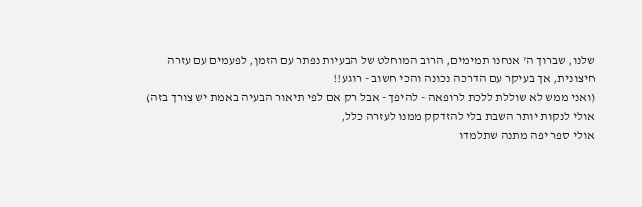שלנו, שברוך ה' אנחנו תמימים, הרוב המוחלט של הבעיות נפתר עם הזמן, לפעמים עם עזרה חיצונית, אך בעיקר עם הדרכה נכונה והכי חשוב - רוגע!!
(ואני ממש לא שוללת ללכת לרופאה - להיפך - אבל רק אם לפי תיאור הבעיה באמת יש צורך בזה)
אולי לנקות יותר השבת בלי להזדקק ממנו לעזרה כלל,
אולי ספר יפה מתנה שתלמדו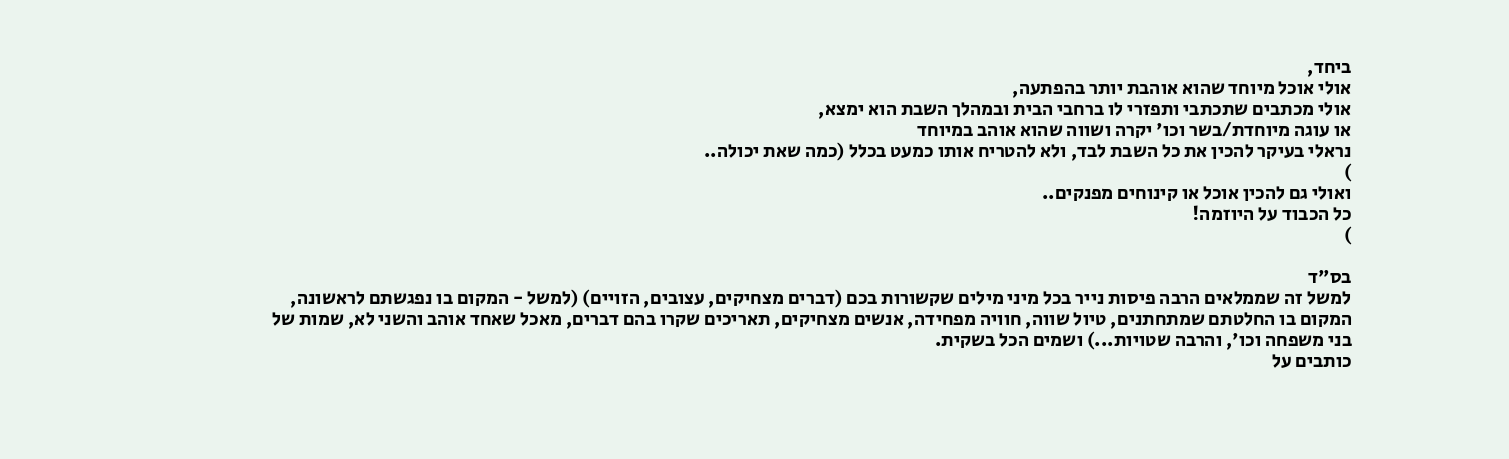ביחד,
אולי אוכל מיוחד שהוא אוהבת יותר בהפתעה,
אולי מכתבים שתכתבי ותפזרי לו ברחבי הבית ובמהלך השבת הוא ימצא,
או עוגה מיוחדת/בשר וכו' יקרה ושווה שהוא אוהב במיוחד
נראלי בעיקר להכין את כל השבת לבד, ולא להטריח אותו כמעט בכלל (כמה שאת יכולה..
)
ואולי גם להכין אוכל או קינוחים מפנקים..
כל הכבוד על היוזמה!
)

בס"ד
למשל זה שממלאים הרבה פיסות נייר בכל מיני מילים שקשורות בכם (דברים מצחיקים, עצובים, הזויים) (למשל - המקום בו נפגשתם לראשונה, המקום בו החלטתם שמתחתנים, טיול שווה, חוויה מפחידה, אנשים מצחיקים, תאריכים שקרו בהם דברים, מאכל שאחד אוהב והשני לא, שמות של בני משפחה וכו', והרבה שטויות...) ושמים הכל בשקית.
כותבים על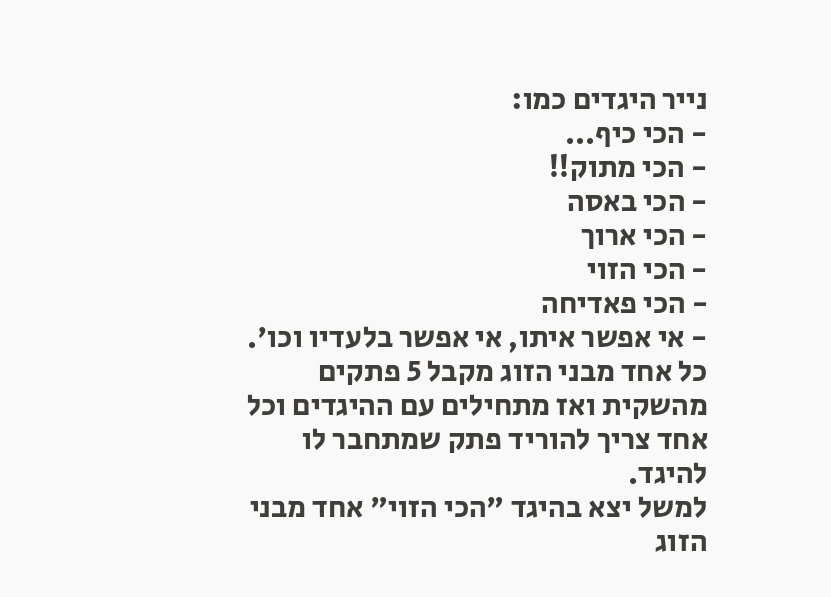נייר היגדים כמו:
- הכי כיף...
- הכי מתוק!!
- הכי באסה
- הכי ארוך
- הכי הזוי
- הכי פאדיחה
- אי אפשר איתו, אי אפשר בלעדיו וכו'.
כל אחד מבני הזוג מקבל 5 פתקים מהשקית ואז מתחילים עם ההיגדים וכל אחד צריך להוריד פתק שמתחבר לו להיגד.
למשל יצא בהיגד "הכי הזוי" אחד מבני הזוג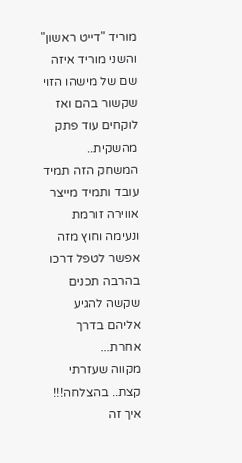מוריד "דייט ראשון" והשני מוריד איזה שם של מישהו הזוי שקשור בהם ואז לוקחים עוד פתק מהשקית..
המשחק הזה תמיד עובד ותמיד מייצר אווירה זורמת ונעימה וחוץ מזה אפשר לטפל דרכו בהרבה תכנים שקשה להגיע אליהם בדרך אחרת...
מקווה שעזרתי קצת.. בהצלחה!!!
איך זה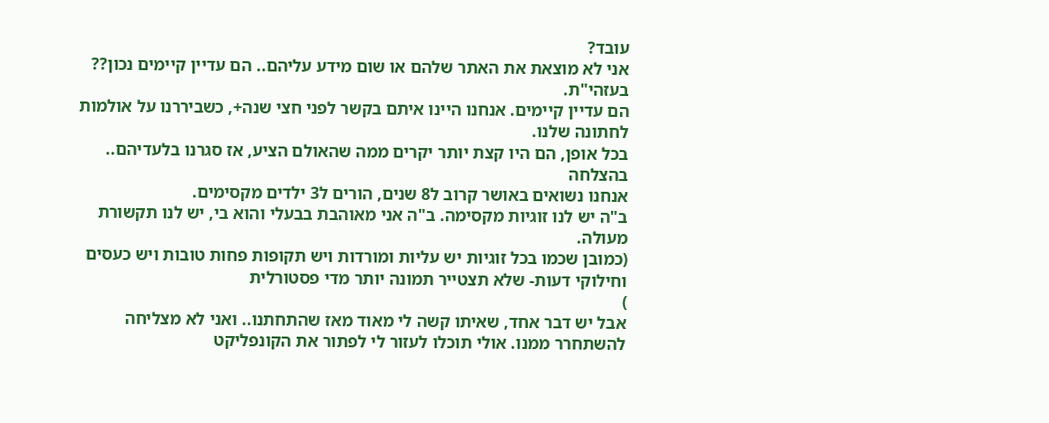עובד?
אני לא מוצאת את האתר שלהם או שום מידע עליהם.. הם עדיין קיימים נכון??
בעזהי"ת.
הם עדיין קיימים. אנחנו היינו איתם בקשר לפני חצי שנה+, כשביררנו על אולמות לחתונה שלנו.
בכל אופן, הם היו קצת יותר יקרים ממה שהאולם הציע, אז סגרנו בלעדיהם..
בהצלחה
אנחנו נשואים באושר קרוב ל8 שנים, הורים ל3 ילדים מקסימים.
ב"ה יש לנו זוגיות מקסימה. ב"ה אני מאוהבת בבעלי והוא בי, יש לנו תקשורת מעולה.
(כמובן שכמו בכל זוגיות יש עליות ומורדות ויש תקופות פחות טובות ויש כעסים וחילוקי דעות- שלא תצטייר תמונה יותר מדי פסטורלית
)
אבל יש דבר אחד, שאיתו קשה לי מאוד מאז שהתחתנו.. ואני לא מצליחה להשתחרר ממנו. אולי תוכלו לעזור לי לפתור את הקונפליקט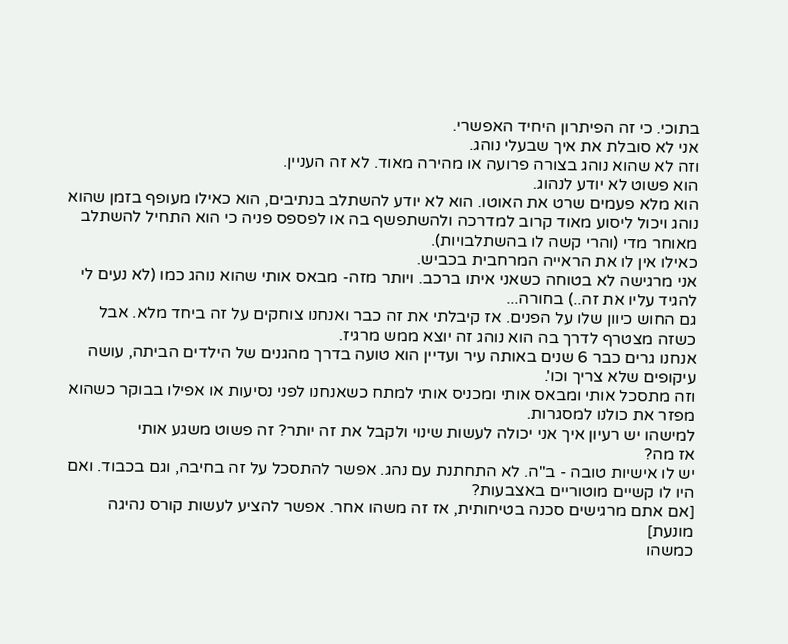בתוכי. כי זה הפיתרון היחיד האפשרי.
אני לא סובלת את איך שבעלי נוהג.
וזה לא שהוא נוהג בצורה פרועה או מהירה מאוד. לא זה העניין.
הוא פשוט לא יודע לנהוג.
הוא מלא פעמים שרט את האוטו. הוא לא יודע להשתלב בנתיבים, הוא כאילו מעופף בזמן שהוא נוהג ויכול ליסוע מאוד קרוב למדרכה ולהשתפשף בה או לפספס פניה כי הוא התחיל להשתלב מאוחר מדי (והרי קשה לו בהשתלבויות).
כאילו אין לו את הראייה המרחבית בכביש.
אני מרגישה לא בטוחה כשאני איתו ברכב. ויותר מזה- מבאס אותי שהוא נוהג כמו (לא נעים לי להגיד עליו את זה..) בחורה...
גם החוש כיוון שלו על הפנים. אז קיבלתי את זה כבר ואנחנו צוחקים על זה ביחד מלא. אבל כשזה מצטרף לדרך בה הוא נוהג זה יוצא ממש מרגיז.
אנחנו גרים כבר 6 שנים באותה עיר ועדיין הוא טועה בדרך מהגנים של הילדים הביתה, עושה עיקופים שלא צריך וכו'.
וזה מתסכל אותי ומבאס אותי ומכניס אותי למתח כשאנחנו לפני נסיעות או אפילו בבוקר כשהוא מפזר את כולנו למסגרות.
למישהו יש רעיון איך אני יכולה לעשות שינוי ולקבל את זה יותר? זה פשוט משגע אותי
אז מה?
יש לו אישיות טובה - ב"ה. לא התחתנת עם נהג. אפשר להתסכל על זה בחיבה, וגם בכבוד. ואם היו לו קשיים מוטוריים באצבעות?
[אם אתם מרגישים סכנה בטיחותית, אז זה משהו אחר. אפשר להציע לעשות קורס נהיגה מונעת]
כמשהו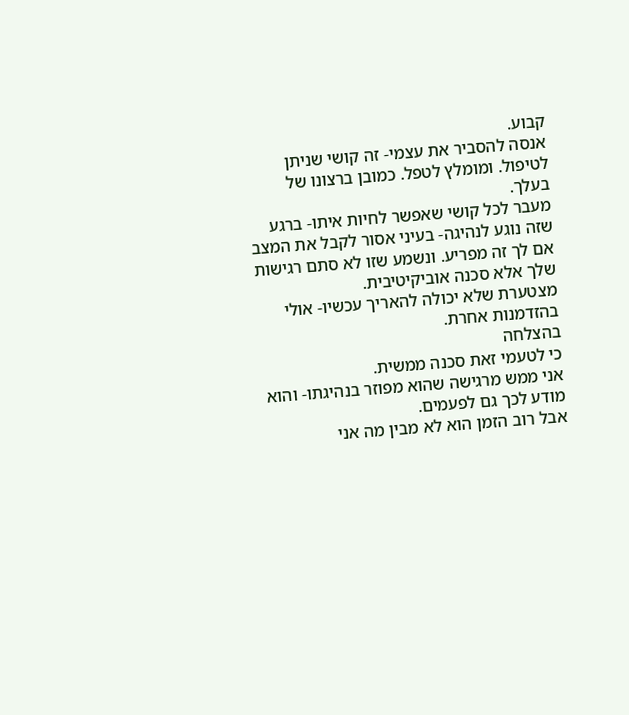קבוע.
אנסה להסביר את עצמי- זה קושי שניתן לטיפול. ומומלץ לטפל. כמובן ברצונו של בעלך.
מעבר לכל קושי שאפשר לחיות איתו- ברגע שזה נוגע לנהיגה- בעיני אסור לקבל את המצב אם לך זה מפריע. ונשמע שזו לא סתם רגישות שלך אלא סכנה אוביקיטיבית.
מצטערת שלא יכולה להאריך עכשיו- אולי בהזדמנות אחרת.
בהצלחה
כי לטעמי זאת סכנה ממשית.
אני ממש מרגישה שהוא מפוזר בנהיגתו- והוא מודע לכך גם לפעמים.
אבל רוב הזמן הוא לא מבין מה אני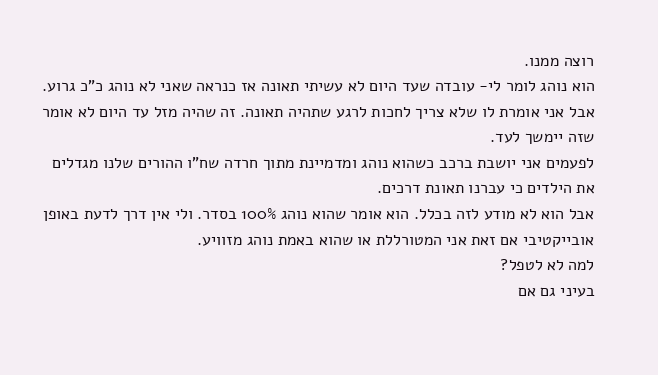רוצה ממנו.
הוא נוהג לומר לי- עובדה שעד היום לא עשיתי תאונה אז כנראה שאני לא נוהג כ"כ גרוע.
אבל אני אומרת לו שלא צריך לחכות לרגע שתהיה תאונה. זה שהיה מזל עד היום לא אומר שזה יימשך לעד.
לפעמים אני יושבת ברכב כשהוא נוהג ומדמיינת מתוך חרדה שח"ו ההורים שלנו מגדלים את הילדים כי עברנו תאונת דרכים.
אבל הוא לא מודע לזה בכלל. הוא אומר שהוא נוהג 100% בסדר. ולי אין דרך לדעת באופן אובייקטיבי אם זאת אני המטורללת או שהוא באמת נוהג מזוויע.
למה לא לטפל?
בעיני גם אם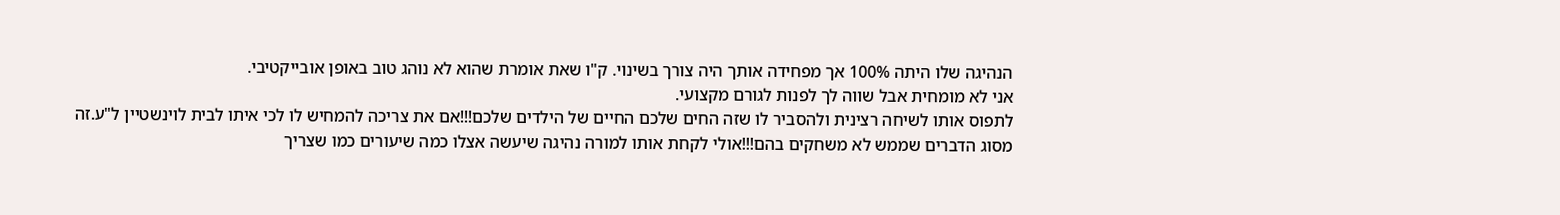הנהיגה שלו היתה 100% אך מפחידה אותך היה צורך בשינוי. ק"ו שאת אומרת שהוא לא נוהג טוב באופן אובייקטיבי.
אני לא מומחית אבל שווה לך לפנות לגורם מקצועי.
לתפוס אותו לשיחה רצינית ולהסביר לו שזה החים שלכם החיים של הילדים שלכם!!!אם את צריכה להמחיש לו לכי איתו לבית לוינשטיין ל"ע.זה מסוג הדברים שממש לא משחקים בהם!!!אולי לקחת אותו למורה נהיגה שיעשה אצלו כמה שיעורים כמו שצריך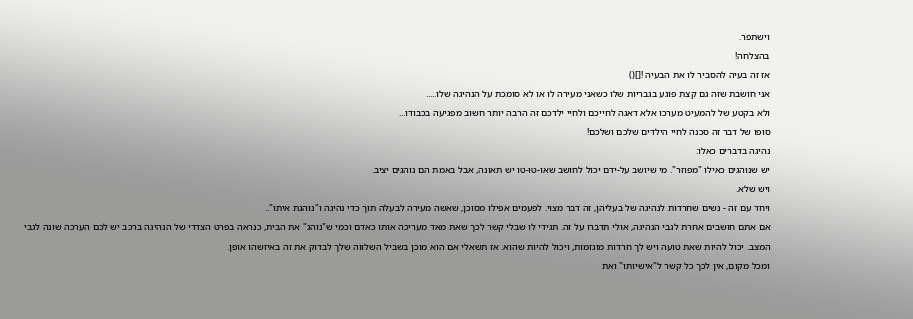וישתפר.
בהצלחה!
אז זה בעיה להסביר לו את הבעיה ![]()
אני חושבת שזה גם קצת פוגע בגבריות שלו כשאני מעירה לו או לא סומכת על הנהיגה שלו.....
ולא בקטע של להמעיט מערכו אלא דאגה לחייכם ולחיי ילדכם זה הרבה יותר חשוב מפגיעה בכבודו...
סופו של דבר זה סכנה לחיי הילדים שלכם ושלכם!
נהיגה בדברים כאלו:
יש שנוהגים כאילו "מפוזר". מי שיושב על-ידם יכול לחושב שאו-טו-טו יש תאונה, אבל באמת הם נוהגים יציב.
ויש שלא.
ויחד עם זה - נשים שחרדות לנהיגה של בעליהן, זה דבר מצוי. לפעמים אפילו מסוכן, שאשה מעירה לבעלה תוך כדי נהיגה ו"נוהגת איתו"..
אם אתם חושבים אחרת לגבי הנהיגה, אולי תדברו על זה. תגידי לו שבלי קשר לכך שאת מאד מעריכה אותו כאדם וכמי ש"נוהג" את הבית, כנראה בפרט הצדדי של הנהיגה ברכב יש לכם הערכה שונה לגבי המצב. יכול להיות שאת טועה ויש לך חרדות מוגזמות, ויכול להיות שהוא. אז תשאלי אם הוא מוכן בשביל השלווה שלך לבדוק את זה באיזשהו אופן.
ומכל מקום, אין לכך כל קשר ל"אישיותו" ואת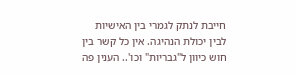חייבת לנתק לגמרי בין האישיות לבין יכולת הנהיגה. אין כל קשר בין חוש כיוון ל"גבריות" וכו'.. הענין פה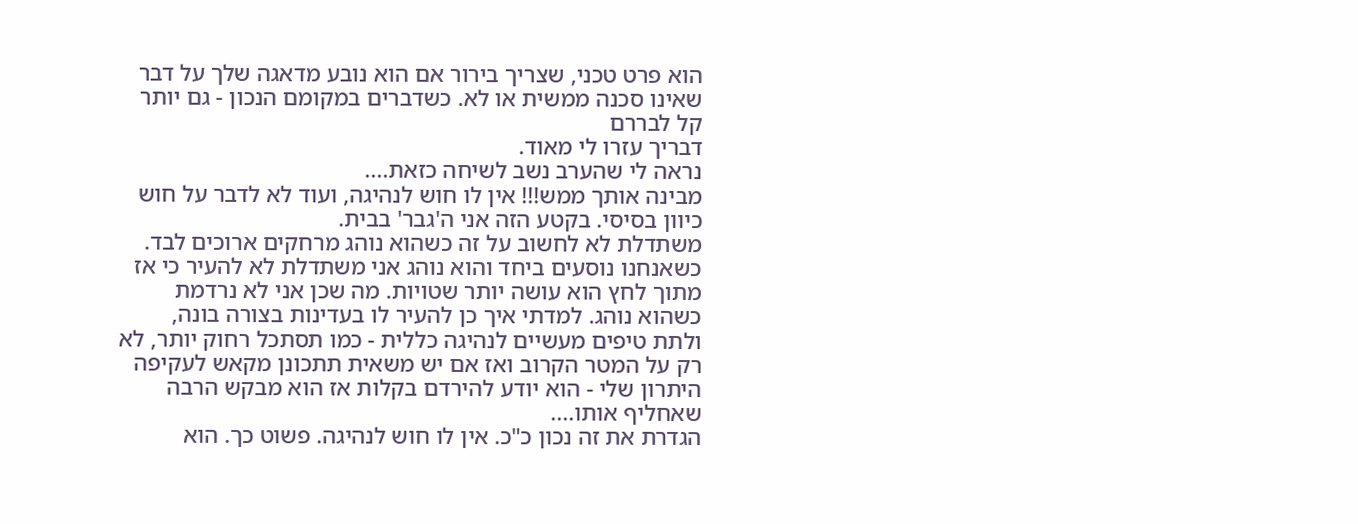הוא פרט טכני, שצריך בירור אם הוא נובע מדאגה שלך על דבר שאינו סכנה ממשית או לא. כשדברים במקומם הנכון - גם יותר קל לבררם
דבריך עזרו לי מאוד.
נראה לי שהערב נשב לשיחה כזאת....
מבינה אותך ממש!!! אין לו חוש לנהיגה, ועוד לא לדבר על חוש כיוון בסיסי. בקטע הזה אני ה'גבר' בבית.
משתדלת לא לחשוב על זה כשהוא נוהג מרחקים ארוכים לבד.
כשאנחנו נוסעים ביחד והוא נוהג אני משתדלת לא להעיר כי אז מתוך לחץ הוא עושה יותר שטויות. מה שכן אני לא נרדמת כשהוא נוהג. למדתי איך כן להעיר לו בעדינות בצורה בונה, ולתת טיפים מעשיים לנהיגה כללית - כמו תסתכל רחוק יותר, לא רק על המטר הקרוב ואז אם יש משאית תתכונן מקאש לעקיפה
היתרון שלי - הוא יודע להירדם בקלות אז הוא מבקש הרבה שאחליף אותו....
הגדרת את זה נכון כ"כ. אין לו חוש לנהיגה. פשוט כך. הוא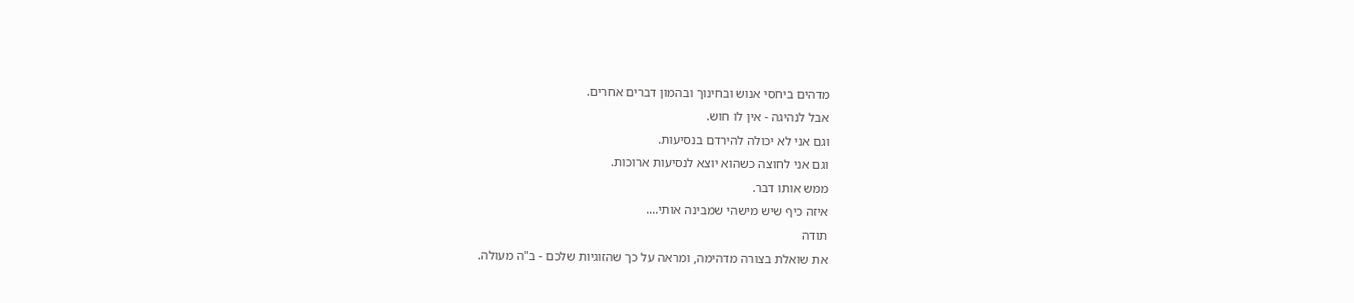מדהים ביחסי אנוש ובחינוך ובהמון דברים אחרים.
אבל לנהיגה - אין לו חוש.
וגם אני לא יכולה להירדם בנסיעות.
וגם אני לחוצה כשהוא יוצא לנסיעות ארוכות.
ממש אותו דבר.
איזה כיף שיש מישהי שמבינה אותי....
תודה
את שואלת בצורה מדהימה, ומראה על כך שהזוגיות שלכם - ב"ה מעולה.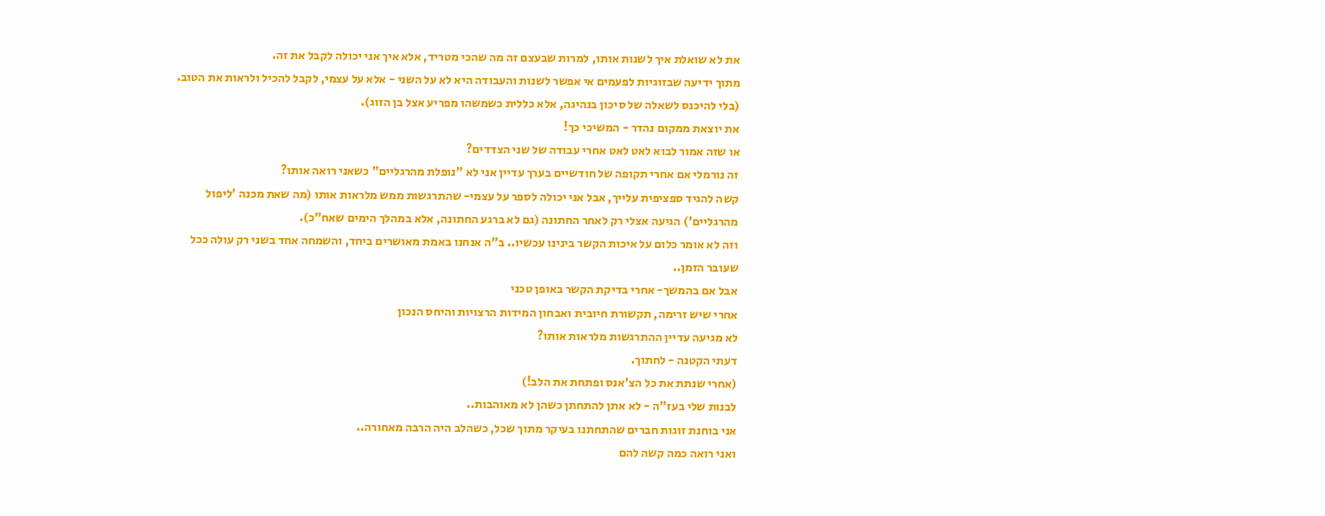את לא שואלת איך לשנות אותו, למרות שבעצם זה מה שהכי מטריד, אלא איך אני יכולה לקבל את זה.
מתוך ידיעה שבזוגיות לפעמים אי אפשר לשנות והעבודה היא לא על השני - אלא על עצמי, לקבל להכיל ולראות את הטוב.
(בלי להיכנס לשאלה של סיכון בנהיגה, אלא כללית כשמשהו מפריע אצל בן הזוג).
את יוצאת ממקום נהדר - המשיכי כך!
או שזה אמור לבוא לאט לאט אחרי עבודה של שני הצדדים?
זה נורמלי אם אחרי תקופה של חודשיים בערך עדיין אני לא "נופלת מהרגליים" כשאני רואה אותו?
קשה להגיד ספציפית עלייך, אבל אני יכולה לספר על עצמי- שהתרגשות ממש מלראות אותו (מה שאת מכנה 'ליפול מהרגליים') הגיעה אצלי רק לאחר החתונה (גם לא ברגע החתונה, אלא במהלך הימים שאח"כ).
וזה לא אומר כלום על איכות הקשר בינינו עכשיו.. ב"ה אנחנו באמת מאושרים ביחד, והשמחה אחד בשני רק עולה ככל שעובר הזמן..
אבל אם בהמשך- אחרי בדיקת הקשר באופן טכני
אחרי שיש זרימה, תקשורת חיובית ואבחון המידות הרצויות והיחס הנכון
לא מגיעה עדיין ההתרגשות מלראות אותו?
דעתי הקטנה - לחתוך.
(אחרי שנתת את כל הצ'אנס ופתחת את הלב!)
לבנות שלי בעז"ה - לא אתן להתחתן כשהן לא מאוהבות..
אני בוחנת זוגות חברים שהתחתנו בעיקר מתוך שכל, כשהלב היה הרבה מאחורה..
ואני רואה כמה קשה להם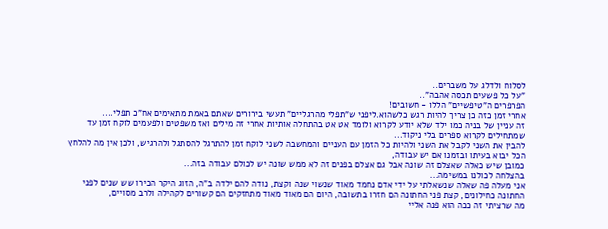לסלוח ולדלג על משברים..
"על כל פשעים תכסה אהבה"..
הפרפרים ה"טיפשיים" הללו - חשובים!
אחרי זמן כזה כן צריך להיות רגש כלשהוא.ליפני ש"תפלי מהרגליים" תעשי בירורים שאתם באמת מתאימים אח"כ תפלי....
זה עניין של בניה כמו ילד שלא יודע לקרוא ולומד אט אט בהתחלה אותיות אחרי זה מילים ואז משפטים ולפעמים לוקח זמן עד שמתחילים לקרוא ספרים בלי ניקוד...
להבין את השני לקבל את השני ולהיות כל הזמן עם העניים והמחשבה לשני לוקח זמן להתרגל להסתגל ולהרגיש, ולכן אין מה להלחץ הכל יבוא בעיתו ובזמנו אם יש עבודה,
כמובן שיש כאלה שאצלם זה שונה אבל גם אצלם בפנים זה לא ממש שונה יש לכולם עבודה בזה...
בהצלחה לכולנו במשימה...
אני מעלה פה שאלה שנשאלתי על ידי אדם נחמד מאוד שנשוי שנה וקצת, נודה להם ילדה ב"ה, הזוג היקר הכירו שש שנים לפני החתונה כחילונים, קצת פני החתונה הם חזרו בתשובה, היום הם מאוד מאוד מתחזקים הם קשורים לקהילה ולרב מסויים,
מה שרציתי זה ככה הוא פנה אליי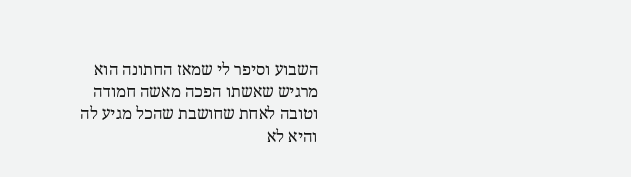השבוע וסיפר לי שמאז החתונה הוא מרגיש שאשתו הפכה מאשה חמודה וטובה לאחת שחושבת שהכל מגיע לה והיא לא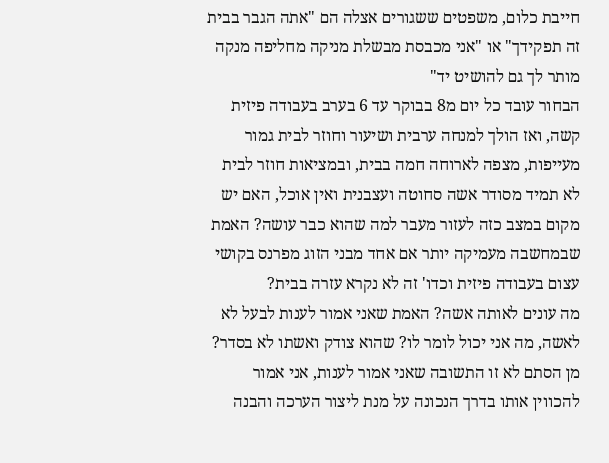חייבת כלום, משפטים ששגורים אצלה הם "אתה הגבר בבית זה תפקידך" או "אני מכבסת מבשלת מניקה מחליפה מנקה מותר לך גם להושיט יד"
הבחור עובד כל יום מ8 בבוקר עד 6 בערב בעבודה פיזית קשה, ואז הולך למנחה ערבית ושיעור וחוזר לבית גמור מעייפות, מצפה לארוחה חמה בבית, ובמציאות חוזר לבית לא תמיד מסודר אשה סחוטה ועצבנית ואין אוכל, האם יש מקום במצב כזה לעזור מעבר למה שהוא כבר עושה? האמת שבמחשבה מעמיקה יותר אם אחד מבני הזוג מפרנס בקושי עצום בעבודה פיזית וכדו' זה לא נקרא עזרה בבית?
מה עונים לאותה אשה? האמת שאני אמור לענות לבעל לא לאשה, מה אני יכול לומר לו? שהוא צודק ואשתו לא בסדר? מן הסתם לא זו התשובה שאני אמור לענות, אני אמור להכווין אותו בדרך הנכונה על מנת ליצור הערכה והבנה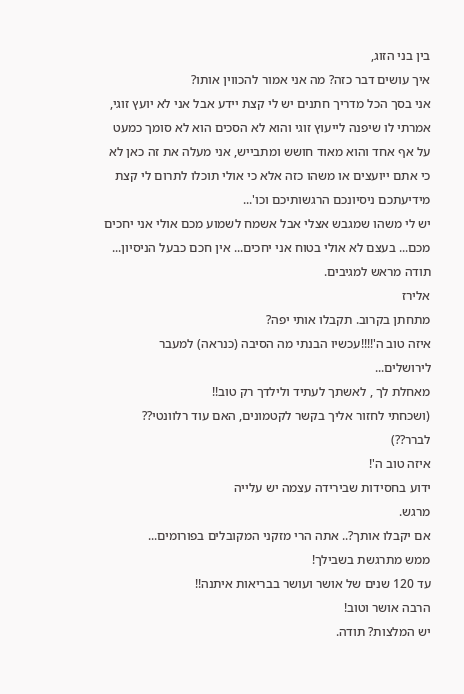בין בני הזוג,
איך עושים דבר כזה? מה אני אמור להכווין אותו?
אני בסך הכל מדריך חתנים יש לי קצת יידע אבל אני לא יועץ זוגי, אמרתי לו שיפנה לייעוץ זוגי והוא לא הסכים הוא לא סומך כמעט על אף אחד והוא מאוד חושש ומתבייש, אני מעלה את זה כאן לא כי אתם ייועצים או משהו כזה אלא כי אולי תוכלו לתרום לי קצת מידיעתכם ניסיונכם הרגשותיכם וכו'...
יש לי משהו שמגבש אצלי אבל אשמח לשמוע מכם אולי אני יחכים מכם... בעצם לא אולי בטוח אני יחכים... אין חכם כבעל הניסיון...
תודה מראש למגיבים.
אלירז
מתחתן בקרוב. תקבלו אותי יפה?
איזה טוב ה'!!!!עכשיו הבנתי מה הסיבה (כנראה) למעבר לירושלים...
מאחלת לך , לאשתך לעתיד ולילדך רק טוב!!
(ושכחתי לחזור אליך בקשר לקטמונים, האם עוד רלוונטי?? לברר??)
איזה טוב ה'!
ידוע בחסידות שבירידה עצמה יש עלייה
מרגש.
אם יקבלו אותך?.. אתה הרי מזקני המקובלים בפורומים...
ממש מתרגשת בשבילך!
עד 120 שנים של אושר ועושר בבריאות איתנה!!
הרבה אושר וטוב!
יש המלצות? תודה.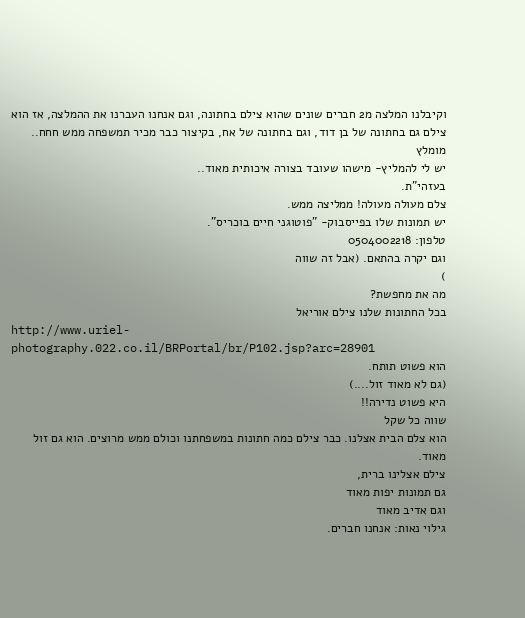וקיבלנו המלצה מ2 חברים שונים שהוא צילם בחתונה, וגם אנחנו העברנו את ההמלצה, אז הוא צילם גם בחתונה של בן דוד, וגם בחתונה של אח, בקיצור כבר מכיר תמשפחה ממש חחח.. מומלץ
יש לי להמליץ- מישהו שעובד בצורה איכותית מאוד..
בעזהי"ת.
צלם מעולה מעולה! ממליצה ממש.
יש תמונות שלו בפייסבוק- "פוטוגני חיים בוכריס".
טלפון: 0504002218
וגם יקרה בהתאם. (אבל זה שווה
)
מה את מחפשת?
בכל החתונות שלנו צילם אוריאל
http://www.uriel-photography.022.co.il/BRPortal/br/P102.jsp?arc=28901
הוא פשוט תותח.
(גם לא מאוד זול....)
היא פשוט נדירה!!
שווה כל שקל
הוא צלם הבית אצלנו. כבר צילם כמה חתונות במשפחתנו וכולם ממש מרוצים. הוא גם זול מאוד.
צילם אצלינו ברית,
גם תמונות יפות מאוד
וגם אדיב מאוד
גילוי נאות: אנחנו חברים.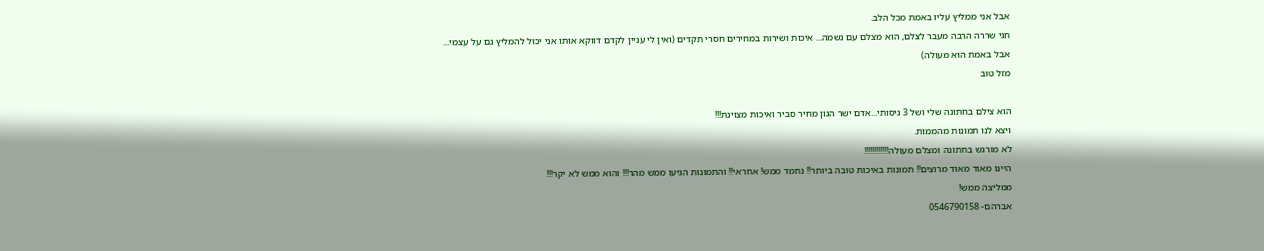אבל אני ממליץ עליו באמת מכל הלב.
חגי שררה הרבה מעבר לצלם, הוא מצלם עם נשמה... איכות ושירות במחירים חסרי תקדים (ואין לי עניין לקדם דווקא אותו אני יכול להמליץ גם על עצמי... אבל באמת הוא מעולה)
מזל טוב

הוא צילם בחתונה שלי ושל 3 גיסותי...אדם ישר הגון מחיר סביר ואיכות מצוינת!!!
ויצא לנו תמונות מהממות.
לא מורגש בחתונה ומצלם מעולה!!!!!!!!!!!!
היינו מאוד מאוד מרוצים!! תמונות באיכות טובה ביותר!! נחמד ממש! אחראי!! והתמונות הגיעו ממש מהר!!! והוא ממש לא יקר!!!
ממליצה ממש!
אברהם- 0546790158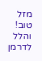מזל טוב!
והלל לדרמן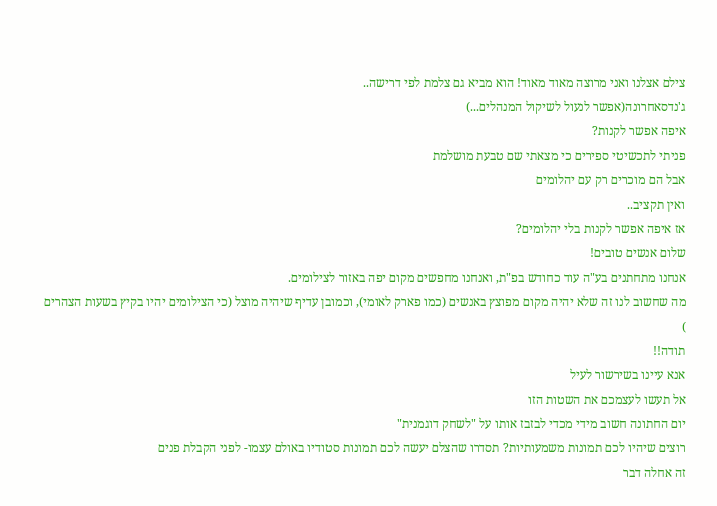צילם אצלנו ואני מרוצה מאוד מאוד! הוא מביא גם צלמת לפי דרישה..
ג'נדסאחרונה(אפשר לנעול לשיקול המנהלים...)
איפה אפשר לקנות?
פניתי לתכשיטי ספירים כי מצאתי שם טבעת מושלמת
אבל הם מוכרים רק עם יהלומים
ואין תקציב..
אז איפה אפשר לקנות בלי יהלומים?
שלום אנשים טובים!
אנחנו מתחתנים בע"ה עוד כחודש בפ"ת, ואנחנו מחפשים מקום יפה באזור לצילומים.
מה שחשוב לנו זה שלא יהיה מקום מפוצץ באנשים (כמו פארק לאומי), וכמובן עדיף שיהיה מוצל (כי הצילומים יהיו בקיץ בשעות הצהרים
)
תודה!!
אנא עיינו בשירשור לעיל
אל תעשו לעצמכם את השטות הזו
יום החתונה חשוב מידי מכדי לבזבז אותו על "לשחק דוגמנית"
רוצים שיהיו לכם תמונות משמעותיות? תסדרו שהצלם יעשה לכם תמונות סטודיו באולם עצמו- לפני הקבלת פנים
זה אחלה דבר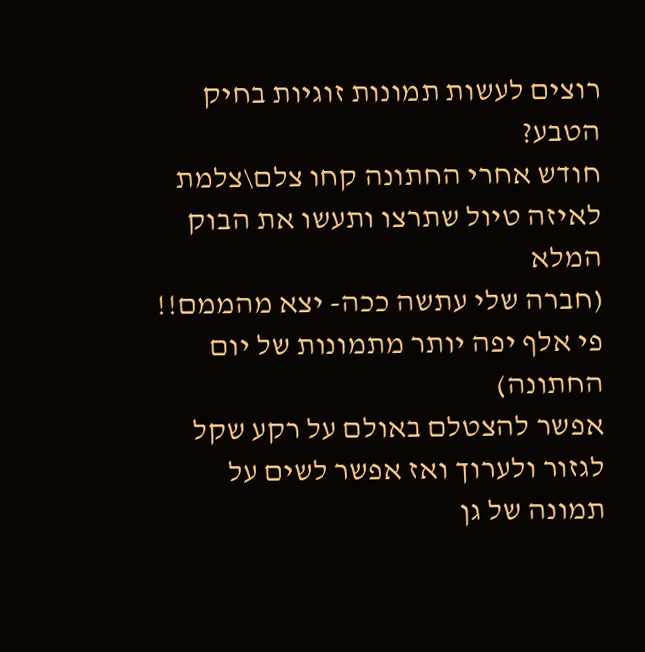רוצים לעשות תמונות זוגיות בחיק הטבע?
חודש אחרי החתונה קחו צלם\צלמת לאיזה טיול שתרצו ותעשו את הבוק המלא
(חברה שלי עתשה ככה- יצא מהממם!! פי אלף יפה יותר מתמונות של יום החתונה)
אפשר להצטלם באולם על רקע שקל לגזור ולערוך ואז אפשר לשים על תמונה של גן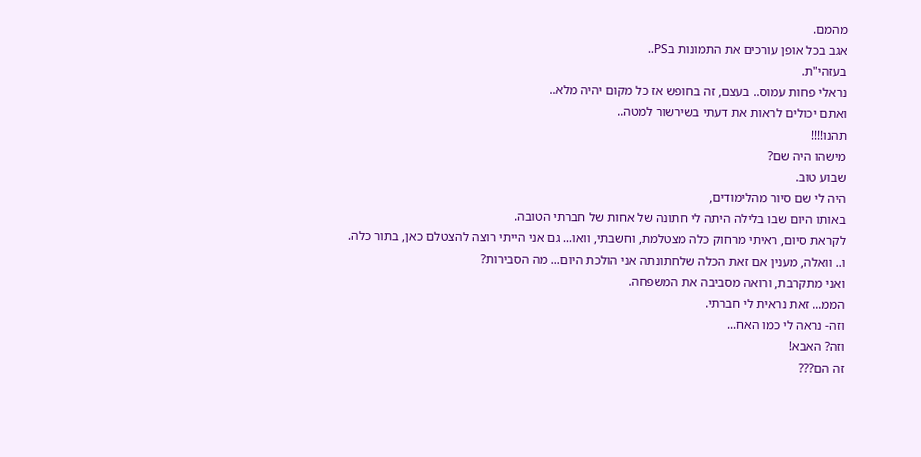מהמם.
אגב בכל אופן עורכים את התמונות בPS..
בעזהי"ת.
נראלי פחות עמוס.. בעצם, זה בחופש אז כל מקום יהיה מלא..
ואתם יכולים לראות את דעתי בשירשור למטה..
תהנו!!!!
מישהו היה שם?
שבוע טוב.
היה לי שם סיור מהלימודים,
באותו היום שבו בלילה היתה לי חתונה של אחות של חברתי הטובה.
לקראת סיום, ראיתי מרחוק כלה מצטלמת, וחשבתי, וואו... גם אני הייתי רוצה להצטלם כאן, בתור כלה.
ו.. וואלה, מענין אם זאת הכלה שלחתונתה אני הולכת היום... מה הסבירות?
ואני מתקרבת, ורואה מסביבה את המשפחה.
הממ... זאת נראית לי חברתי.
וזה- נראה לי כמו האח...
וזה? האבא!
זה הם???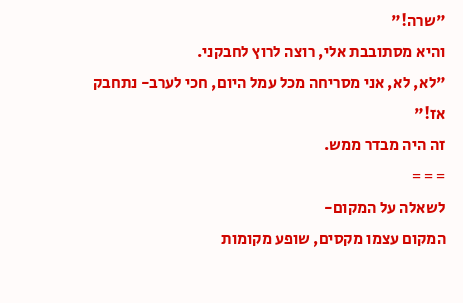"שרה!"
והיא מסתובבת אלי, רוצה לרוץ לחבקני.
"לא, לא, אני מסריחה מכל עמל היום, חכי לערב- נתחבק אז!"
זה היה מבדר ממש.
= = =
לשאלה על המקום-
המקום עצמו מקסים, שופע מקומות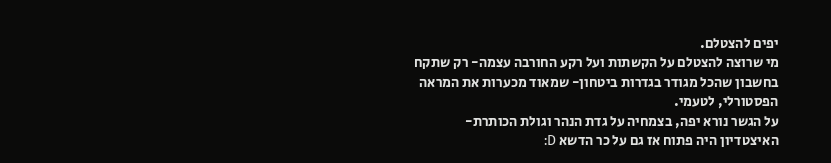יפים להצטלם.
מי שרוצה להצטלם על הקשתות ועל רקע החורבה עצמה- רק שתקח בחשבון שהכל מגודר בגדרות ביטחון- שמאוד מכערות את המראה הפסטורלי, לטעמי.
על הגשר נורא יפה, בצמחיה על גדת הנהר וגולת הכותרת- האיצטדיון היה פתוח אז גם על כר הדשא D: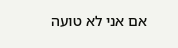אם אני לא טועה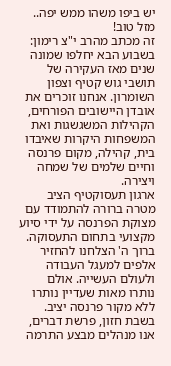יש ביפו משהו ממש יפה..
מזל טוב!
זה מכתב מהרב י"צ רימון:
בשבוע הבא יחלפו שמונה שנים מאז העקירה של תושבי גוש קטיף וצפון השומרון. אנחנו זוכרים את אובדן היישובים הפורחים, הקהילות המשגשגות ואת המשפחות היקרות שאיבדו בית, קהילה, מקום פרנסה וחיים שלמים של שמחה ויצירה.
ארגון תעסוקטיף הציב מטרה ברורה להתמודד עם מצוקת הפרנסה על ידי סיוע מקצועי בתחום התעסוקה. ברוך ה' הצלחנו להחזיר אלפים למעגל העבודה ולעולם העשייה. אולם נותרו מאות שעדיין נותרו ללא מקור פרנסה יציב.
בשבת חזון, פרשת דברים, אנו מנהלים מבצע התרמה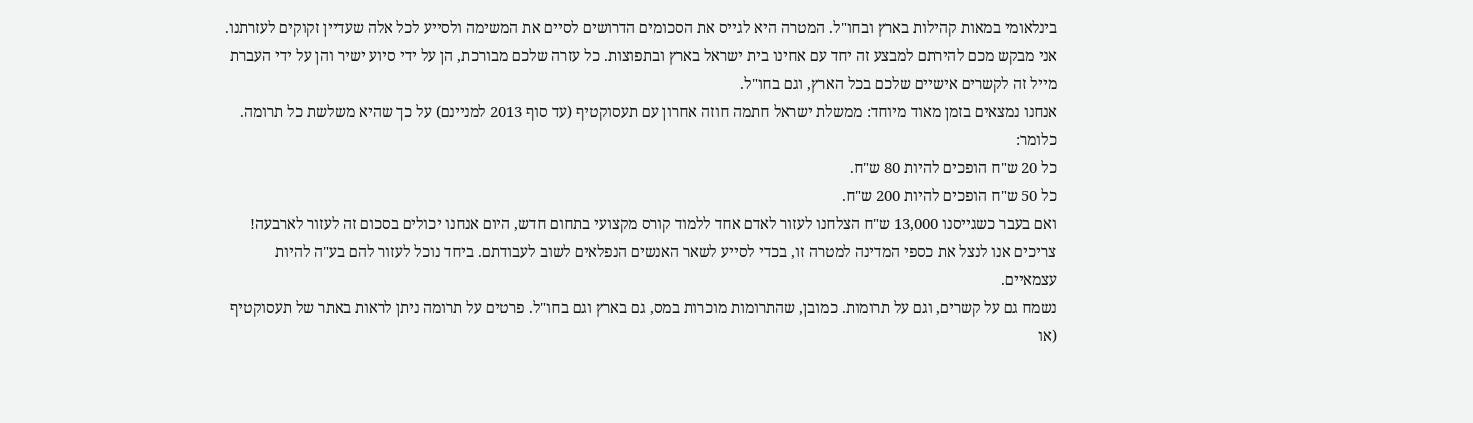בינלאומי במאות קהילות בארץ ובחו"ל. המטרה היא לגייס את הסכומים הדרושים לסיים את המשימה ולסייע לכל אלה שעדיין זקוקים לעזרתנו. אני מבקש מכם להירתם למבצע זה יחד עם אחינו בית ישראל בארץ ובתפוצות. כל עזרה שלכם מבורכת, הן על ידי סיוע ישיר והן על ידי העברת מייל זה לקשרים אישיים שלכם בכל הארץ, וגם בחו"ל.
אנחנו נמצאים בזמן מאוד מיוחד: ממשלת ישראל חתמה חוזה אחרון עם תעסוקטיף (עד סוף 2013 למניינם) על כך שהיא משלשת כל תרומה.
כלומר:
כל 20 ש"ח הופכים להיות 80 ש"ח.
כל 50 ש"ח הופכים להיות 200 ש"ח.
ואם בעבר כשגייסנו 13,000 ש"ח הצלחנו לעזור לאדם אחד ללמוד קורס מקצועי בתחום חדש, היום אנחנו יכולים בסכום זה לעזור לארבעה!
צריכים אנו לנצל את כספי המדינה למטרה זו, בכדי לסייע לשאר האנשים הנפלאים לשוב לעבודתם. ביחד נוכל לעזור להם בע"ה להיות עצמאיים.
נשמח גם על קשרים, וגם על תרומות. כמובן, שהתרומות מוכרות במס, גם בארץ וגם בחו"ל. פרטים על תרומה ניתן לראות באתר של תעסוקטיף (או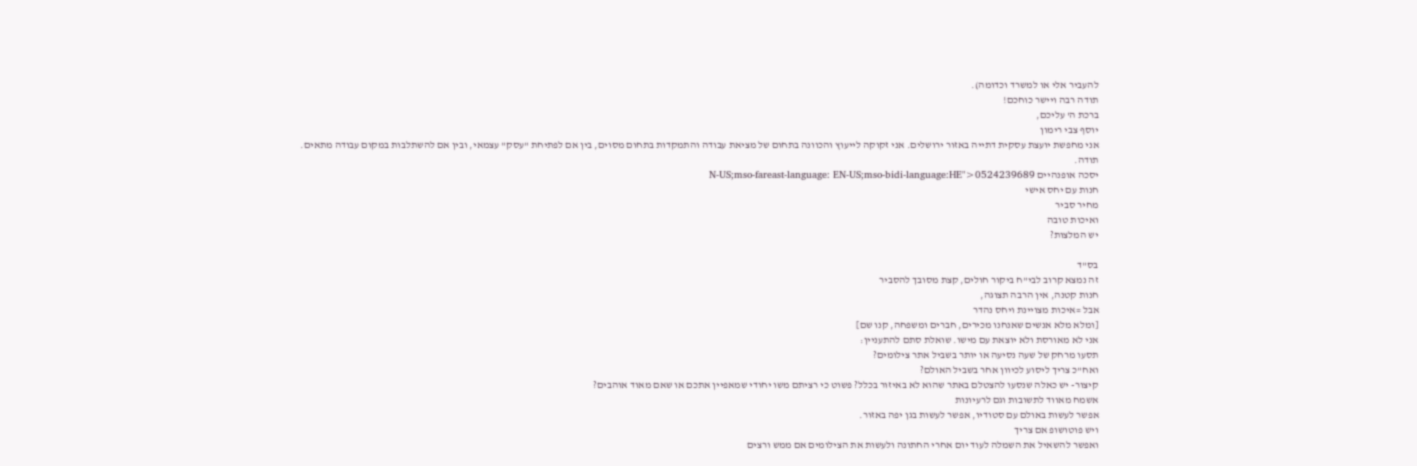להעביר אלי או למשרד וכדומה).
תודה רבה ויישר כוחכם!
ברכת ה' עליכם,
יוסף צבי רימון
אני מחפשת יועצת עסקית דתייה באזור ירושלים. אני זקוקה לייעוץ והכוונה בתחום של מציאת עבודה והתמקדות בתחום מסוים, בין אם לפתיחת "עסק" עצמאי, ובין אם להשתלבות במקום עבודה מתאים.
תודה.
יסכה אופנהיים N-US;mso-fareast-language: EN-US;mso-bidi-language:HE">0524239689
חנות עם יחס אישי
מחיר סביר
ואיכות טובה
יש המלצות?

בס"ד
זה נמצא קרוב לבי"ח ביקור חולים, קצת מסובך להסביר
חנות קטנה, אין הרבה תצוגה,
אבל =איכות מצויינת ויחס נהדר
[ומלא מלא אנשים שאנחנו מכירים, חברים ומשפחה, קנו שם]
אני לא מאורסת ולא יוצאת עם מישו. שואלת סתם להתעניין:
תסעו מרחק של שעה נסיעה או יותר בשביל אתר צילומים?
ואח"כ צריך ליסוע לכיוון אחר בשביל האולם?
קיצור- יש כאלה שנסעו להצטלם באתר שהוא לא באיזור בכלל? פשוט כי רציתם משו יחודי שמאפיין אתכם או שאם מאוד אוהבים?
אשמח מאווד לתשובות וגם לרעיונות
אפשר לעשות באולם עם סטודיו, אפשר לעשות בגן יפה באזור.
ויש פוטושופ אם צריך
ואפשר להשאיל את השמלה לעוד יום אחרי החתונה ולעשות את הצילומים אם ממש ורצים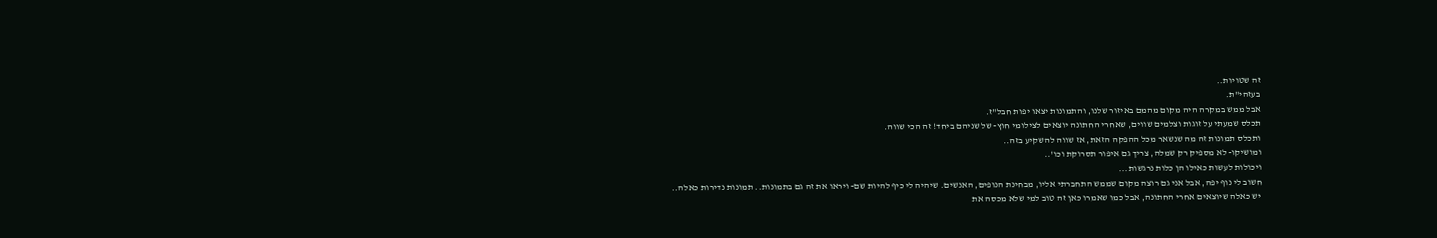זה שטויות..
בעזהי"ת.
אבל ממש במקרה היה מקום מהמם באיזור שלנו, והתמונות יצאו יפות חבל"ז.
תכלס שמעתי על זוגות וצלמים שווים, שאחרי החתונה יוצאים לצילומי חוץ- של שניהם ביחד! זה הכי שווה.
ותכלס תמונות זה מה שנשאר מכל ההפקה הזאת, אז שווה להשקיע בזה..
ומושיקו- לא מספיק רק שמלה, צריך גם איפור תסרוקת וכו'..
ויכולות לעשות כאילו הן כלות נרגשות...
חשוב לי נוף יפה, אבל אני גם רוצה מקום שממש התחברתי אליו, מבחינת הנופים, האנשים. שיהיה לי כיף להיות שם- ויראו את זה גם בתמונות.. תמונות נדירות כאלה..
יש כאלה שיוצאים אחרי החתונה, אבל כמו שאמרו כאן זה טוב למי שלא מכסה את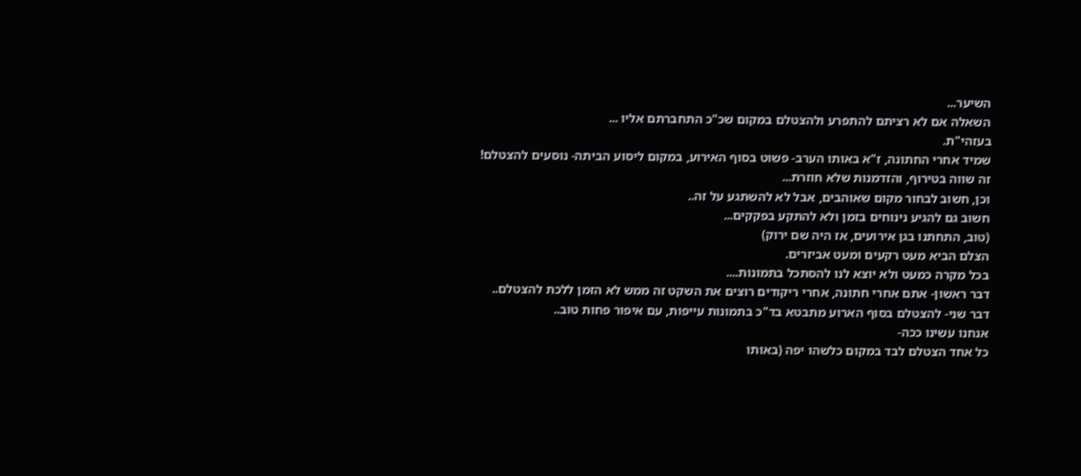השיער...
השאלה אם לא רציתם להתפרע ולהצטלם במקום שכ"כ התחברתם אליו ...
בעזהי"ת.
שמיד אחרי החתונה, ז"א באותו הערב- פשוט בסוף האירוע, במקום ליסוע הביתה- נוסעים להצטלם!
זה שווה בטירוף, והזדמנות שלא חוזרת...
וכן, חשוב לבחור מקום שאוהבים, אבל לא להשתגע על זה..
חשוב גם להגיע נינוחים בזמן ולא להתקע בפקקים...
(טוב, התחתנו בגן אירועים, אז היה שם ירוק)
הצלם הביא מעט רקעים ומעט אביזרים.
בכל מקרה כמעט ולא יוצא לנו להסתכל בתמונות....
דבר ראשון- אתם אחרי חתונה, אחרי ריקודים רוצים את השקט זה ממש לא הזמן ללכת להצטלם..
דבר שני- להצטלם בסוף הארוע מתבטא בד"כ בתמונות עייפות, עם איפור פחות טוב..
אנחנו עשינו ככה-
כל אחד הצטלם לבד במקום כלשהו יפה (באותו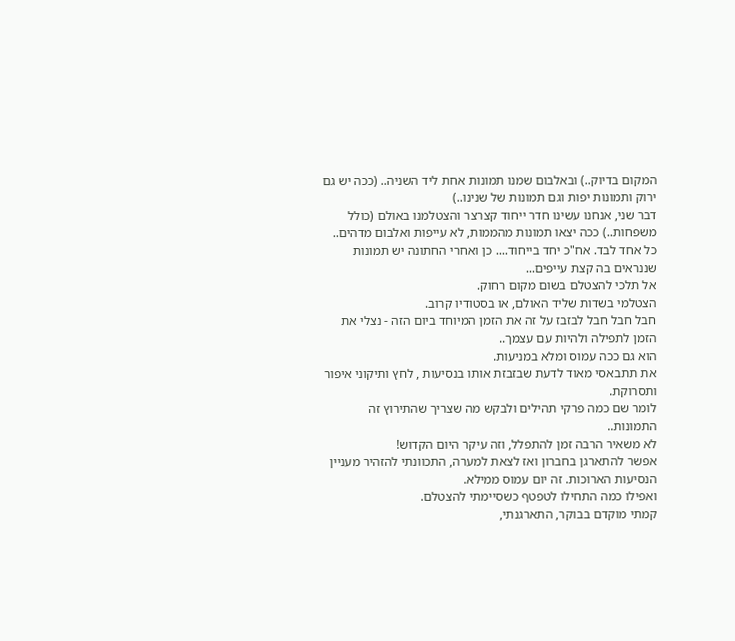המקום בדיוק..) ובאלבום שמנו תמונות אחת ליד השניה.. (ככה יש גם ירוק ותמונות יפות וגם תמונות של שנינו..)
דבר שני, אנחנו עשינו חדר ייחוד קצרצר והצטלמנו באולם (כולל משפחות..) ככה יצאו תמונות מהממות, לא עייפות ואלבום מדהים..
כל אחד לבד. אח"כ יחד בייחוד.... כן ואחרי החתונה יש תמונות שננראים בה קצת עייפים...
אל תלכי להצטלם בשום מקום רחוק.
הצטלמי בשדות שליד האולם, או בסטודיו קרוב.
חבל חבל חבל לבזבז על זה את הזמן המיוחד ביום הזה - נצלי את הזמן לתפילה ולהיות עם עצמך..
הוא גם ככה עמוס ומלא במניעות.
את תתבאסי מאוד לדעת שבזבזת אותו בנסיעות , לחץ ותיקוני איפור ותסרוקת.
לומר שם כמה פרקי תהילים ולבקש מה שצריך שהתירוץ זה התמונות..
לא משאיר הרבה זמן להתפלל, וזה עיקר היום הקדוש!
אפשר להתארגן בחברון ואז לצאת למערה, התכוונתי להזהיר מעניין הנסיעות הארוכות. זה יום עמוס ממילא.
ואפילו כמה התחילו לטפטף כשסיימתי להצטלם.
קמתי מוקדם בבוקר, התארגנתי,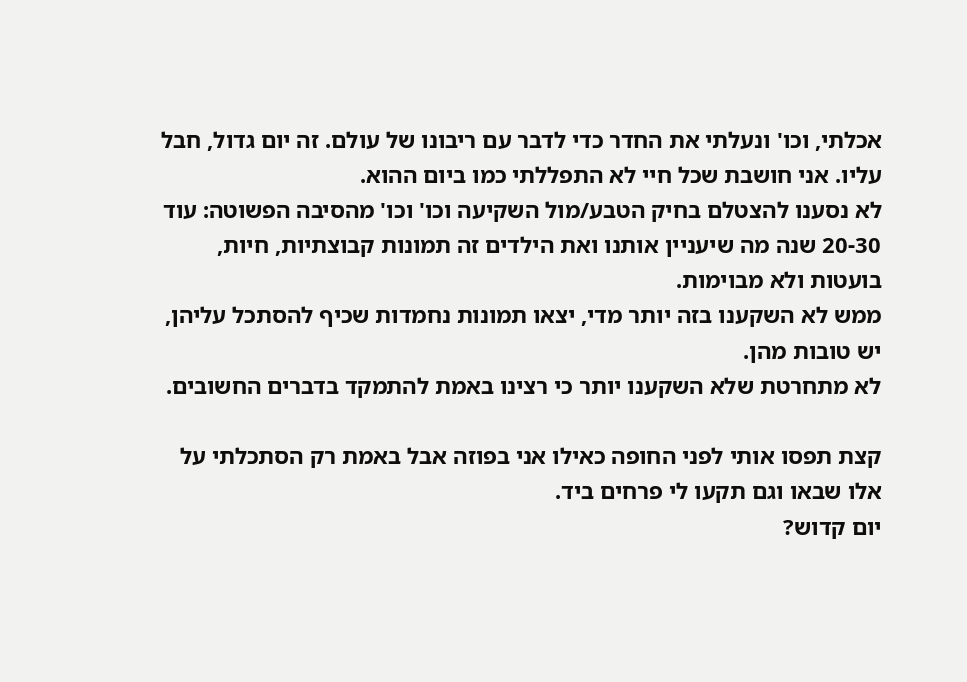אכלתי, וכו' ונעלתי את החדר כדי לדבר עם ריבונו של עולם. זה יום גדול, חבל עליו. אני חושבת שכל חיי לא התפללתי כמו ביום ההוא.
לא נסענו להצטלם בחיק הטבע/מול השקיעה וכו' וכו' מהסיבה הפשוטה: עוד 20-30 שנה מה שיעניין אותנו ואת הילדים זה תמונות קבוצתיות, חיות, בועטות ולא מבוימות.
ממש לא השקענו בזה יותר מדי, יצאו תמונות נחמדות שכיף להסתכל עליהן, יש טובות מהן.
לא מתחרטת שלא השקענו יותר כי רצינו באמת להתמקד בדברים החשובים.

קצת תפסו אותי לפני החופה כאילו אני בפוזה אבל באמת רק הסתכלתי על אלו שבאו וגם תקעו לי פרחים ביד.
יום קדוש?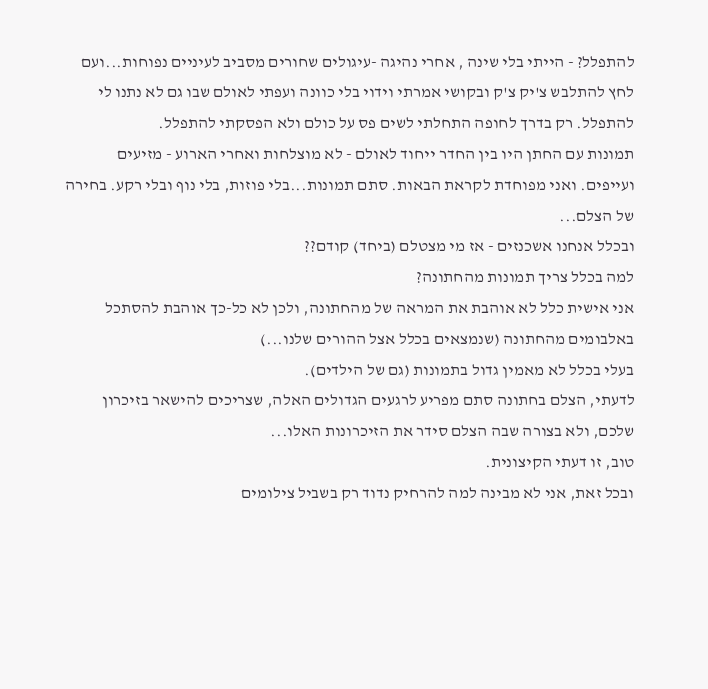להתפלל? - הייתי בלי שינה , אחרי נהיגה -עיגולים שחורים מסביב לעיניים נפוחות...ועם לחץ להתלבש צ'יק צ'ק ובקושי אמרתי וידוי בלי כוונה ועפתי לאולם שבו גם לא נתנו לי להתפלל. רק בדרך לחופה התחלתי לשים פס על כולם ולא הפסקתי להתפלל.
תמונות עם החתן היו בין החדר ייחוד לאולם - לא מוצלחות ואחרי הארוע - מזיעים ועייפים. ואני מפוחדת לקראת הבאות. סתם תמונות...בלי פוזות, בלי נוף ובלי רקע. בחירה של הצלם...
ובכלל אנחנו אשכנזים - אז מי מצטלם (ביחד) קודם??
למה בכלל צריך תמונות מהחתונה?
אני אישית כלל לא אוהבת את המראה של מהחתונה, ולכן לא כל-כך אוהבת להסתכל באלבומים מהחתונה (שנמצאים בכלל אצל ההורים שלנו...)
בעלי בכלל לא מאמין גדול בתמונות (גם של הילדים).
לדעתי, הצלם בחתונה סתם מפריע לרגעים הגדולים האלה, שצריכים להישאר בזיכרון שלכם, ולא בצורה שבה הצלם סידר את הזיכרונות האלו...
טוב, זו דעתי הקיצונית.
ובכל זאת, אני לא מבינה למה להרחיק נדוד רק בשביל צילומים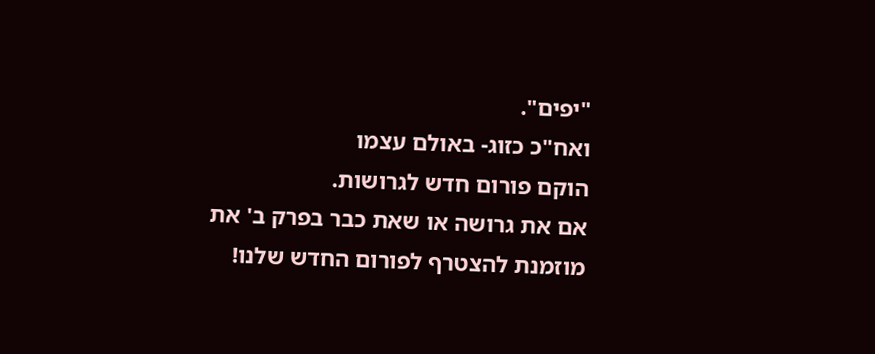"יפים".
ואח"כ כזוג- באולם עצמו
הוקם פורום חדש לגרושות.
אם את גרושה או שאת כבר בפרק ב' את מוזמנת להצטרף לפורום החדש שלנו!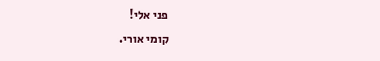פני אלי!
קומי אורי.